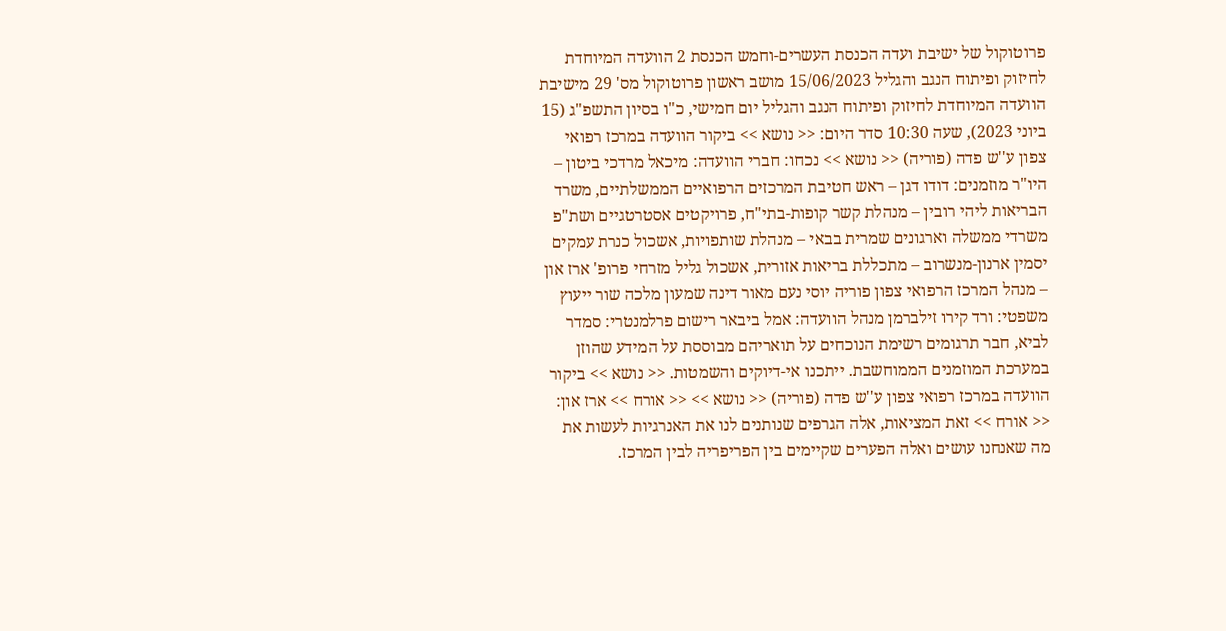פרוטוקול של ישיבת ועדה הכנסת העשרים-וחמש הכנסת 2 הוועדה המיוחדת לחיזוק ופיתוח הנגב והגליל 15/06/2023 מושב ראשון פרוטוקול מס' 29 מישיבת הוועדה המיוחדת לחיזוק ופיתוח הנגב והגליל יום חמישי, כ"ו בסיון התשפ"ג (15 ביוני 2023), שעה 10:30 סדר היום: << נושא >> ביקור הוועדה במרכז רפואי צפון ע''ש פדה (פוריה) << נושא >> נכחו: חברי הוועדה: מיכאל מרדכי ביטון – היו"ר מוזמנים: דודו דגן – ראש חטיבת המרכזים הרפואיים הממשלתיים, משרד הבריאות ליהי רובין – מנהלת קשר קופות-בתי"ח, פרויקטים אסטרטגיים ושת"פ משרדי ממשלה וארגונים שמרית בבאי – מנהלת שותפויות, אשכול כנרת עמקים יסמין ארנון-מנשרוב – מתכללת בריאות אזורית, אשכול גליל מזרחי פרופ' ארז און – מנהל המרכז הרפואי צפון פוריה יוסי נעם מאור דינה שמעון מלכה שור ייעוץ משפטי: ורד קירו זילברמן מנהל הוועדה: אמל ביבאר רישום פרלמנטרי: סמדר לביא, חבר תרגומים רשימת הנוכחים על תואריהם מבוססת על המידע שהוזן במערכת המוזמנים הממוחשבת. ייתכנו אי-דיוקים והשמטות. << נושא >> ביקור הוועדה במרכז רפואי צפון ע''ש פדה (פוריה) << נושא >> << אורח >> ארז און: << אורח >> זאת המציאות, אלה הגרפים שנותנים לנו את האנרגיות לעשות את מה שאנחנו עושים ואלה הפערים שקיימים בין הפריפריה לבין המרכז.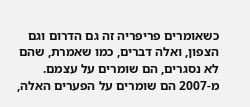כשאומרים פריפריה זה גם הדרום וגם הצפון, ואלה דברים, כמו שאמרת, שהם לא נסגרים, הם שומרים על עצמם. מ-2007 הם שומרים על הפערים האלה,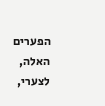הפערים האלה, לצערי,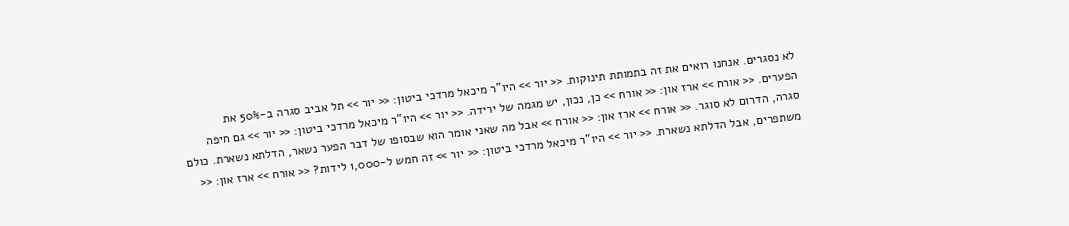לא נסגרים. אנחנו רואים את זה בתמותת תינוקות. << יור >> היו"ר מיכאל מרדכי ביטון: << יור >> תל אביב סגרה ב-50% את הפערים. << אורח >> ארז און: << אורח >> כן, נכון, יש מגמה של ירידה. << יור >> היו"ר מיכאל מרדכי ביטון: << יור >> גם חיפה סגרה, הדרום לא סוגר. << אורח >> ארז און: << אורח >> אבל מה שאני אומר הוא שבסופו של דבר הפער נשאר, הדלתא נשארת. כולם משתפרים, אבל הדלתא נשארת. << יור >> היו"ר מיכאל מרדכי ביטון: << יור >> זה חמש ל-1,000 לידות? << אורח >> ארז און: <<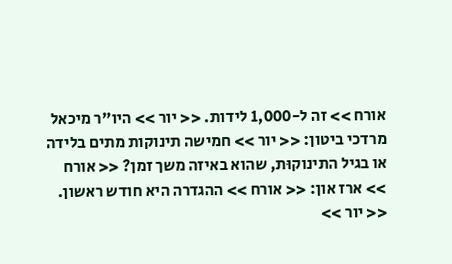אורח >> זה ל-1,000 לידות. << יור >> היו"ר מיכאל מרדכי ביטון: << יור >> חמישה תינוקות מתים בלידה או בגיל התינוקוּת, שהוא באיזה משך זמן? << אורח >> ארז און: << אורח >> ההגדרה היא חודש ראשון. << יור >>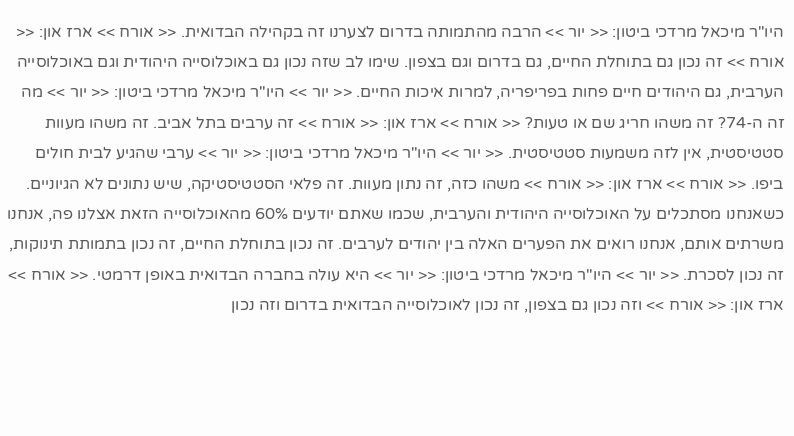היו"ר מיכאל מרדכי ביטון: << יור >> הרבה מהתמותה בדרום לצערנו זה בקהילה הבדואית. << אורח >> ארז און: << אורח >> זה נכון גם בתוחלת החיים, גם בדרום וגם בצפון. שימו לב שזה נכון גם באוכלוסייה היהודית וגם באוכלוסייה הערבית, גם היהודים חיים פחות בפריפריה, למרות איכות החיים. << יור >> היו"ר מיכאל מרדכי ביטון: << יור >> מה זה ה-74? זה משהו חריג שם או טעות? << אורח >> ארז און: << אורח >> זה ערבים בתל אביב. זה משהו מעוות סטטיסטית, אין לזה משמעות סטטיסטית. << יור >> היו"ר מיכאל מרדכי ביטון: << יור >> ערבי שהגיע לבית חולים ביפו. << אורח >> ארז און: << אורח >> משהו כזה, זה נתון מעוות. זה פלאי הסטטיסטיקה, שיש נתונים לא הגיוניים. כשאנחנו מסתכלים על האוכלוסייה היהודית והערבית, שכמו שאתם יודעים 60% מהאוכלוסייה הזאת אצלנו פה, אנחנו משרתים אותם, אנחנו רואים את הפערים האלה בין יהודים לערבים. זה נכון בתוחלת החיים, זה נכון בתמותת תינוקות, זה נכון לסכרת. << יור >> היו"ר מיכאל מרדכי ביטון: << יור >> היא עולה בחברה הבדואית באופן דרמטי. << אורח >> ארז און: << אורח >> וזה נכון גם בצפון, זה נכון לאוכלוסייה הבדואית בדרום וזה נכון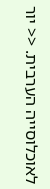לאוכלוסייה הערבית. << יור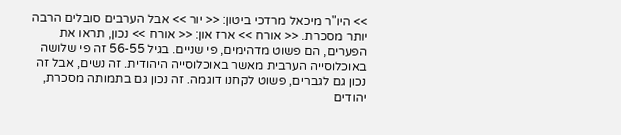>> היו"ר מיכאל מרדכי ביטון: << יור >> אבל הערבים סובלים הרבה יותר מסכרת. << אורח >> ארז און: << אורח >> נכון, תראו את הפערים, הם פשוט מדהימים, פי שניים. בגיל 56-55 זה פי שלושה באוכלוסייה הערבית מאשר באוכלוסייה היהודית. זה נשים, אבל זה נכון גם לגברים, פשוט לקחנו דוגמה. זה נכון גם בתמותה מסכרת, יהודים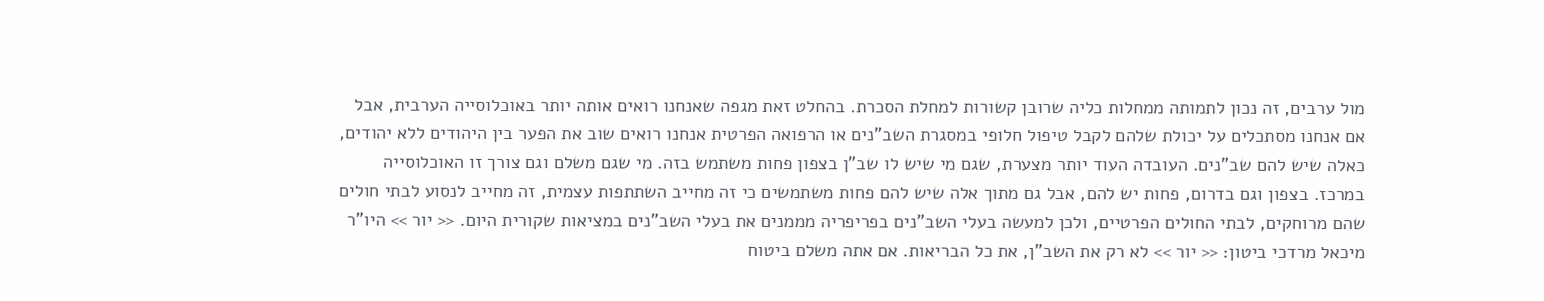מול ערבים, זה נכון לתמותה ממחלות כליה שרובן קשורות למחלת הסכרת. בהחלט זאת מגפה שאנחנו רואים אותה יותר באוכלוסייה הערבית, אבל אם אנחנו מסתכלים על יכולת שלהם לקבל טיפול חלופי במסגרת השב"נים או הרפואה הפרטית אנחנו רואים שוב את הפער בין היהודים ללא יהודים, כאלה שיש להם שב"נים. העובדה העוד יותר מצערת, שגם מי שיש לו שב"ן בצפון פחות משתמש בזה. מי שגם משלם וגם צורך זו האוכלוסייה במרכז. בצפון וגם בדרום, פחות יש להם, אבל גם מתוך אלה שיש להם פחות משתמשים כי זה מחייב השתתפות עצמית, זה מחייב לנסוע לבתי חולים שהם מרוחקים, לבתי החולים הפרטיים, ולכן למעשה בעלי השב"נים בפריפריה מממנים את בעלי השב"נים במציאות שקורית היום. << יור >> היו"ר מיכאל מרדכי ביטון: << יור >> לא רק את השב"ן, את כל הבריאות. אם אתה משלם ביטוח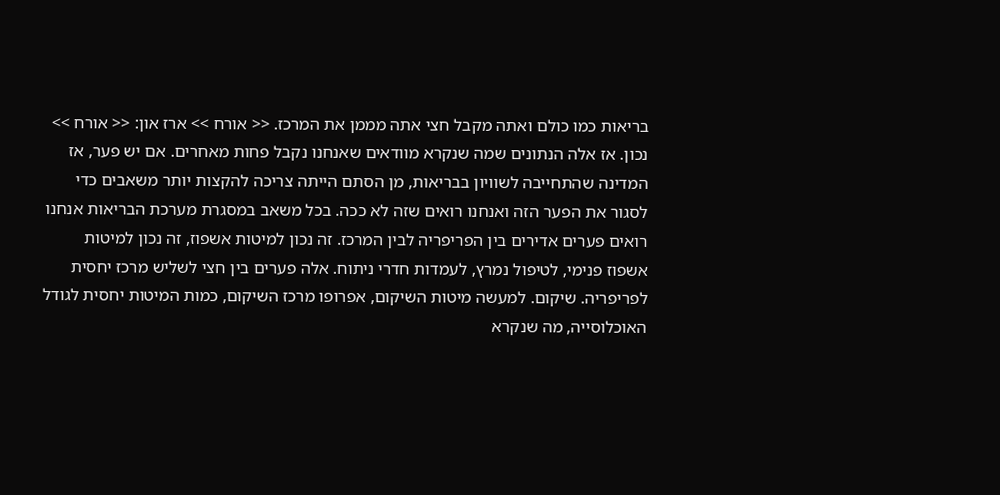בריאות כמו כולם ואתה מקבל חצי אתה מממן את המרכז. << אורח >> ארז און: << אורח >> נכון. אז אלה הנתונים שמה שנקרא מוודאים שאנחנו נקבל פחות מאחרים. אם יש פער, אז המדינה שהתחייבה לשוויון בבריאות, מן הסתם הייתה צריכה להקצות יותר משאבים כדי לסגור את הפער הזה ואנחנו רואים שזה לא ככה. בכל משאב במסגרת מערכת הבריאות אנחנו רואים פערים אדירים בין הפריפריה לבין המרכז. זה נכון למיטות אשפוז, זה נכון למיטות אשפוז פנימי, לטיפול נמרץ, לעמדות חדרי ניתוח. אלה פערים בין חצי לשליש מרכז יחסית לפריפריה. שיקום. למעשה מיטות השיקום, אפרופו מרכז השיקום, כמות המיטות יחסית לגודל האוכלוסייה, מה שנקרא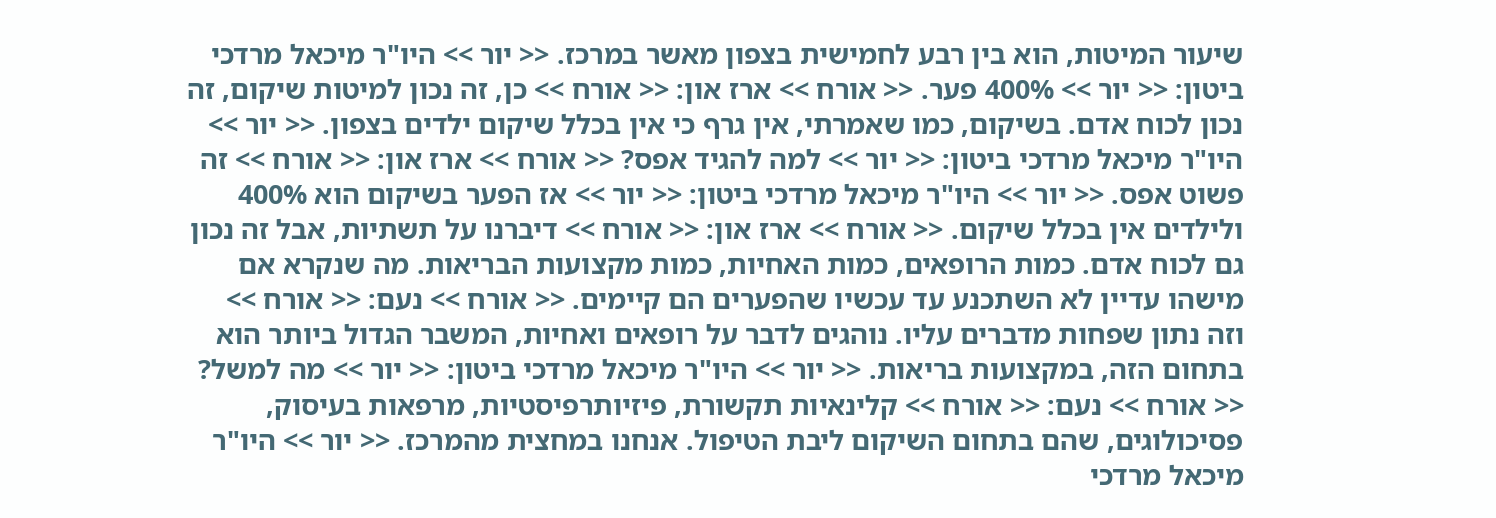שיעור המיטות, הוא בין רבע לחמישית בצפון מאשר במרכז. << יור >> היו"ר מיכאל מרדכי ביטון: << יור >> 400% פער. << אורח >> ארז און: << אורח >> כן, זה נכון למיטות שיקום, זה נכון לכוח אדם. בשיקום, כמו שאמרתי, אין גרף כי אין בכלל שיקום ילדים בצפון. << יור >> היו"ר מיכאל מרדכי ביטון: << יור >> למה להגיד אפס? << אורח >> ארז און: << אורח >> זה פשוט אפס. << יור >> היו"ר מיכאל מרדכי ביטון: << יור >> אז הפער בשיקום הוא 400% ולילדים אין בכלל שיקום. << אורח >> ארז און: << אורח >> דיברנו על תשתיות, אבל זה נכון גם לכוח אדם. כמות הרופאים, כמות האחיות, כמות מקצועות הבריאות. מה שנקרא אם מישהו עדיין לא השתכנע עד עכשיו שהפערים הם קיימים. << אורח >> נעם: << אורח >> וזה נתון שפחות מדברים עליו. נוהגים לדבר על רופאים ואחיות, המשבר הגדול ביותר הוא בתחום הזה, במקצועות בריאות. << יור >> היו"ר מיכאל מרדכי ביטון: << יור >> מה למשל? << אורח >> נעם: << אורח >> קלינאיות תקשורת, פיזיותרפיסטיות, מרפאות בעיסוק, פסיכולוגים, שהם בתחום השיקום ליבת הטיפול. אנחנו במחצית מהמרכז. << יור >> היו"ר מיכאל מרדכי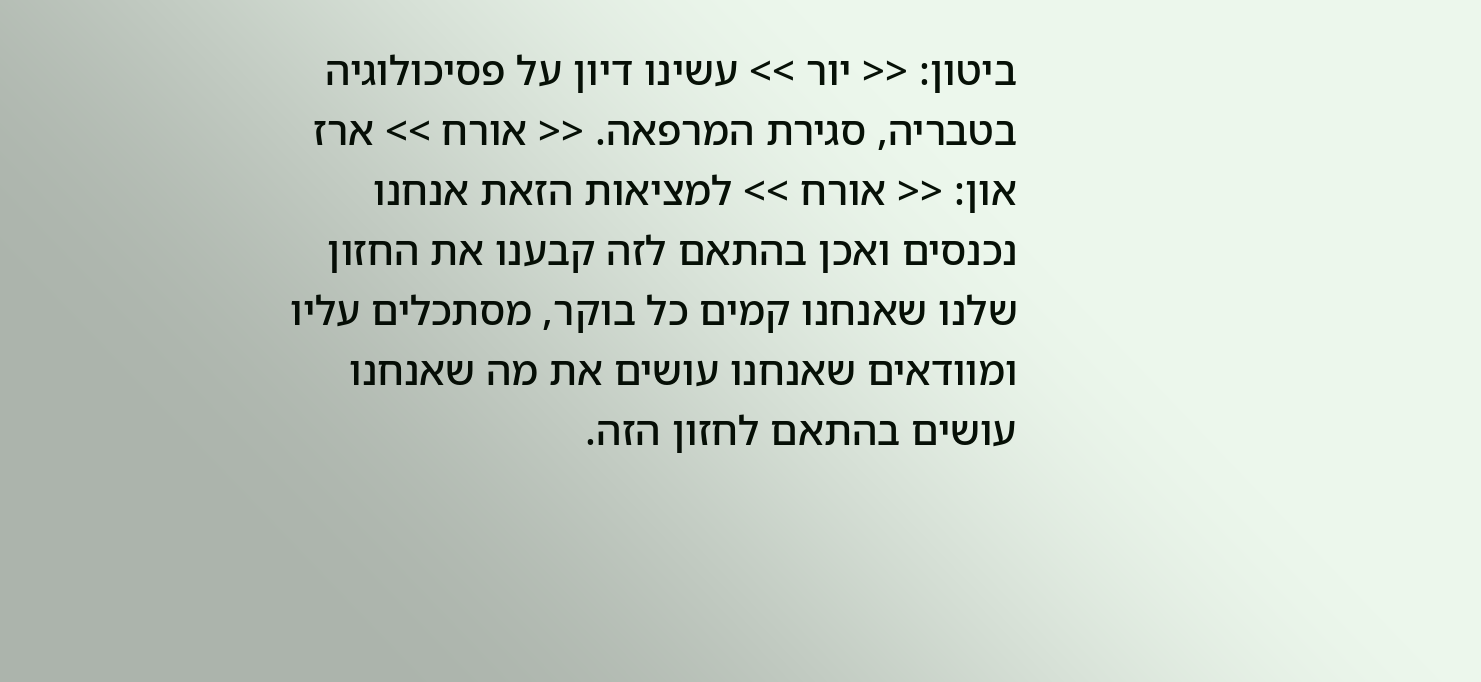ביטון: << יור >> עשינו דיון על פסיכולוגיה בטבריה, סגירת המרפאה. << אורח >> ארז און: << אורח >> למציאות הזאת אנחנו נכנסים ואכן בהתאם לזה קבענו את החזון שלנו שאנחנו קמים כל בוקר, מסתכלים עליו ומוודאים שאנחנו עושים את מה שאנחנו עושים בהתאם לחזון הזה.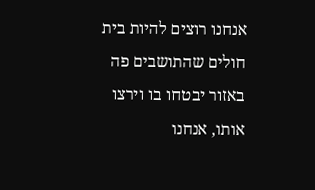אנחנו רוצים להיות בית חולים שהתושבים פה באזור יבטחו בו וירצו אותו, אנחנו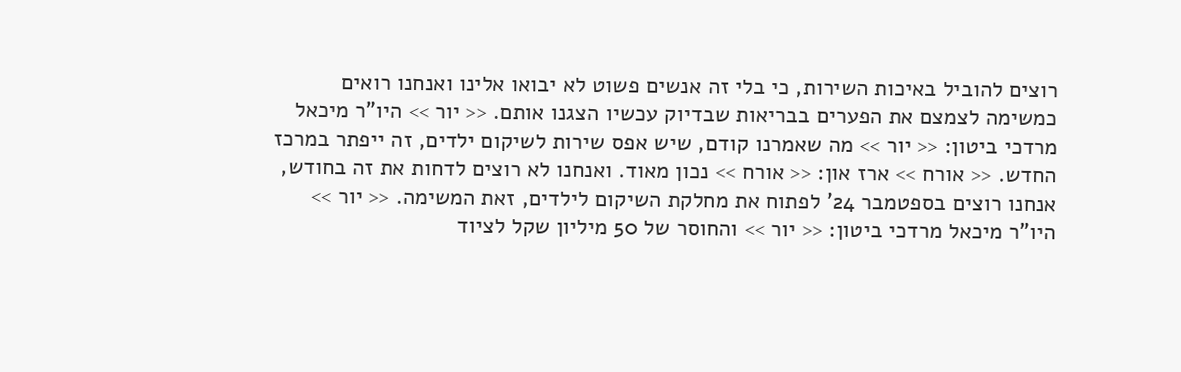רוצים להוביל באיכות השירות, כי בלי זה אנשים פשוט לא יבואו אלינו ואנחנו רואים כמשימה לצמצם את הפערים בבריאות שבדיוק עכשיו הצגנו אותם. << יור >> היו"ר מיכאל מרדכי ביטון: << יור >> מה שאמרנו קודם, שיש אפס שירות לשיקום ילדים, זה ייפתר במרכז החדש. << אורח >> ארז און: << אורח >> נכון מאוד. ואנחנו לא רוצים לדחות את זה בחודש, אנחנו רוצים בספטמבר 24' לפתוח את מחלקת השיקום לילדים, זאת המשימה. << יור >> היו"ר מיכאל מרדכי ביטון: << יור >> והחוסר של 50 מיליון שקל לציוד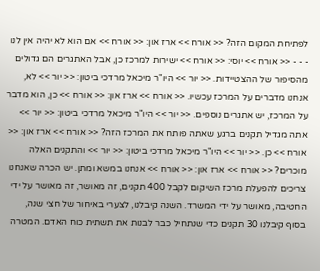לפתיחת המקום הזה? << אורח >> ארז און: << אורח >> אם הוא לא יהיה אין לנו - - - << אורח >> יוסי: << אורח >> ישירות למרכז כן, אבל האתגרים הם גדולים מהסיפור של ההצטיידות. << יור >> היו"ר מיכאל מרדכי ביטון: << יור >> לא, אנחנו מדברים על המרכז עכשיו. << אורח >> ארז און: << אורח >> כן, הוא מדבר על המרכז, יש אתגרים נוספים. << יור >> היו"ר מיכאל מרדכי ביטון: << יור >> אתה מגדיל תקנים ברגע שאתה פותח את המרכז הזה? << אורח >> ארז און: << אורח >> כן. << יור >> היו"ר מיכאל מרדכי ביטון: << יור >> והתקנים האלה מוכרים? << אורח >> ארז און: << אורח >> אנחנו במשא ומתן. יש הכרה שאנחנו צריכים להפעלת מרכז השיקום לקבל 400 תקנים, זה מאושר, זה מאושר על ידי החטיבה, מאושר על ידי המשרד. השנה קיבלנו, לצערי באיחור של חצי שנה, בסוף קיבלנו 30 תקנים כדי שנתחיל כבר לבנות את תשתית כוח האדם. המטרה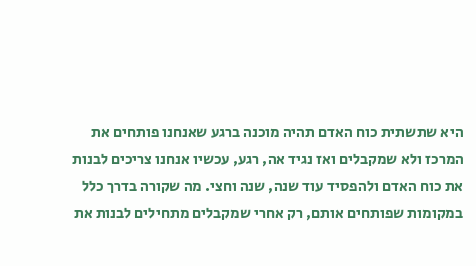היא שתשתית כוח האדם תהיה מוכנה ברגע שאנחנו פותחים את המרכז ולא שמקבלים ואז נגיד אה, רגע, עכשיו אנחנו צריכים לבנות את כוח האדם ולהפסיד עוד שנה, שנה וחצי. מה שקורה בדרך כלל במקומות שפותחים אותם, רק אחרי שמקבלים מתחילים לבנות את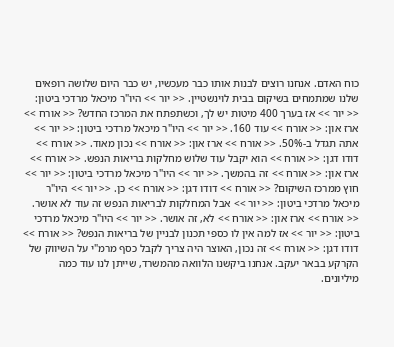כוח האדם. אנחנו רוצים לבנות אותו כבר מעכשיו, יש כבר היום שלושה רופאים שלנו שמתמחים בשיקום בבית לוינשטיין. << יור >> היו"ר מיכאל מרדכי ביטון: << יור >> אז בערך 400 מיטות יש לך, וכשתפתח את המרכז החדש? << אורח >> ארז און: << אורח >> עוד 160. << יור >> היו"ר מיכאל מרדכי ביטון: << יור >> אתה תגדל ב-50%. << אורח >> ארז און: << אורח >> נכון מאוד. << אורח >> דודו דגן: << אורח >> הוא יקבל עוד שלוש מחלקות בריאות הנפש. << אורח >> ארז און: << אורח >> זה בהמשך. << יור >> היו"ר מיכאל מרדכי ביטון: << יור >> חוץ ממרכז השיקום? << אורח >> דודו דגן: << אורח >> כן. << יור >> היו"ר מיכאל מרדכי ביטון: << יור >> אבל המחלקות לבריאות הנפש זה עוד לא אושר. << אורח >> ארז און: << אורח >> לא, זה אושר. << יור >> היו"ר מיכאל מרדכי ביטון: << יור >> אז למה אין לו כספי תכנון לבניין של בריאות הנפש? << אורח >> דודו דגן: << אורח >> זה נכון, האוצר היה צריך לקבל כסף מרמ"י על השיווק של הקרקע בבאר יעקב. אנחנו ביקשנו הלוואה מהמשרד, שייתן לנו עוד כמה מיליונים.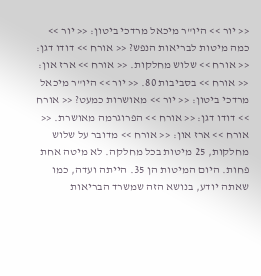<< יור >> היו"ר מיכאל מרדכי ביטון: << יור >> כמה מיטות לבריאות הנפש? << אורח >> דודו דגן: << אורח >> שלוש מחלקות. << אורח >> ארז און: << אורח >> בסביבות 80. << יור >> היו"ר מיכאל מרדכי ביטון: << יור >> מאושרות כמעט? << אורח >> דודו דגן: << אורח >> הפרוגרמה מאושרת. << אורח >> ארז און: << אורח >> מדובר על שלוש מחלקות, 25 מיטות בכל מחלקה. לא מיטה אחת פחות. היום המיטות הן 35. הייתה ועדה, כמו שאתה יודע, בנושא הזה שמשרד הבריאות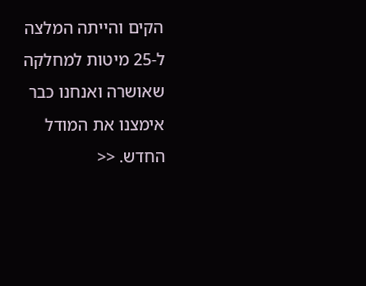הקים והייתה המלצה ל-25 מיטות למחלקה שאושרה ואנחנו כבר אימצנו את המודל החדש. <<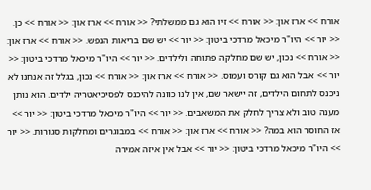אורח >> ארז און: << אורח >> זיו הוא גם ממשלתי? << אורח >> ארז און: << אורח >> כן. << יור >> היו"ר מיכאל מרדכי ביטון: << יור >> יש שם בריאות הנפש. << אורח >> ארז און: << אורח >> נכון, יש שם מחלקה פתוחה ולילדים. << יור >> היו"ר מיכאל מרדכי ביטון: << יור >> אבל הוא גם קורס ועמוס. << אורח >> ארז און: << אורח >> נכון, בגלל זה אנחנו לא ניכנס לתחום הילדים, זה יישאר שם, אין לנו כוונה להיכנס לפסיכיאטריה ילדים. הוא נותן מענה טוב ולא צריך לחלק את המשאבים. << יור >> היו"ר מיכאל מרדכי ביטון: << יור >> אז החוסר הוא במה? << אורח >> ארז און: << אורח >> במבוגרים ומחלקות סגורות. << יור >> היו"ר מיכאל מרדכי ביטון: << יור >> אבל אין איזה אמירה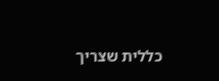כללית שצריך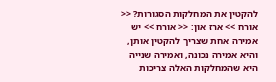להקטין את המחלקות הסגורות? << אורח >> ארז און: << אורח >> יש אמירה אחת שצריך להקטין אותן, והיא אמירה נכונה, ואמירה שנייה היא שהמחלקות האלה צריכות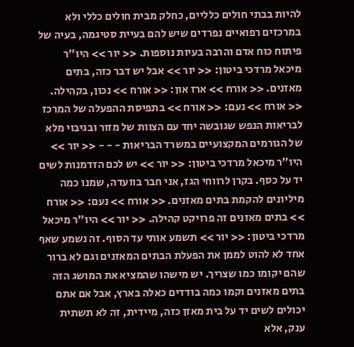להיות בבתי חולים כלליים, כחלק מבית חולים כללי ולא במרכזים רפואיים נפרדים שיש להם בעיית סטיגמה, בעיה של פיתוח כוח אדם והרבה בעיות נוספות. << יור >> היו"ר מיכאל מרדכי ביטון: << יור >> אבל יש דבר כזה, בתים מאזנים. << אורח >> ארז און: << אורח >> נכון, בקהילה. << אורח >> נעם: << אורח >> בתפיסת ההפעלה של המרכז לבריאות הנפש שגובשה יחד עם הצוות של מזור ובגיבוי מלא של הגורמים המקצועיים במשרד הבריאות - - - << יור >> היו"ר מיכאל מרדכי ביטון: << יור >> יש לכם הזדמנות לשים יד על כסף. בקרן לרווחי הגז, אני חבר בוועדה, שמנו כמה מיליונים להקמת בתים מאזנים. << אורח >> נעם: << אורח >> בתים מאזנים זה פרויקט קהילה. << יור >> היו"ר מיכאל מרדכי ביטון: << יור >> תשמע אותי עד הסוף. זה נשמע שאף אחד לא להוט לממן את הפעלת הבתים המאזנים וגם לא ברור שהם יקומו כמו שצריך. יש מישהו שהמציא את המושג הזה בתים מאזנים וקמו כמה בודדים כאלה בארץ, אבל אם אתם יכולים לשים יד על בית מאזן כזה, מיידית, זה לא תשתית ענק, אלא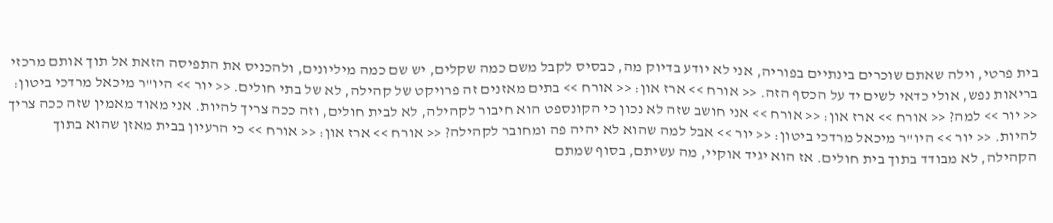בית פרטי, וילה שאתם שוכרים בינתיים בפוריה, אני לא יודע בדיוק מה, כבסיס לקבל משם כמה שקלים, יש שם כמה מיליונים, ולהכניס את התפיסה הזאת אל תוך אותם מרכזי בריאות נפש, אולי כדאי לשים יד על הכסף הזה. << אורח >> ארז און: << אורח >> בתים מאזנים זה פרויקט של קהילה, לא של בתי חולים. << יור >> היו"ר מיכאל מרדכי ביטון: << יור >> למה? << אורח >> ארז און: << אורח >> אני חושב שזה לא נכון כי הקונספט הוא חיבור לקהילה, לא לבית חולים, וזה ככה צריך להיות. אני מאוד מאמין שזה ככה צריך להיות. << יור >> היו"ר מיכאל מרדכי ביטון: << יור >> אבל למה שהוא לא יהיה פה ומחובר לקהילה? << אורח >> ארז און: << אורח >> כי הרעיון בבית מאזן שהוא בתוך הקהילה, לא מבודד בתוך בית חולים. אז הוא יגיד אוקיי, מה עשיתם, בסוף שמתם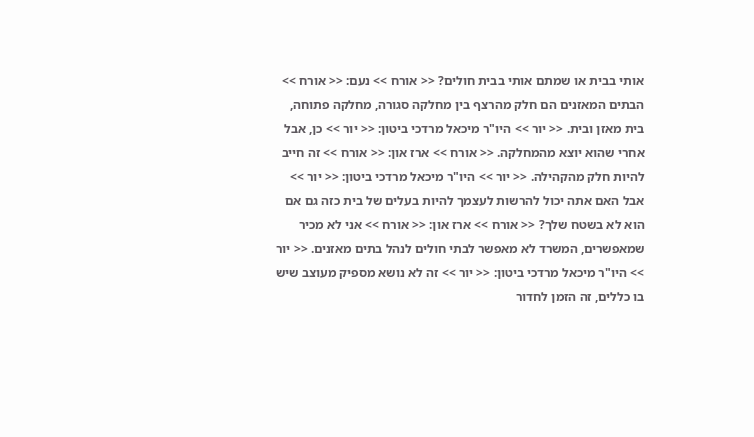אותי בבית או שמתם אותי בבית חולים? << אורח >> נעם: << אורח >> הבתים המאזנים הם חלק מהרצף בין מחלקה סגורה, מחלקה פתוחה, בית מאזן ובית. << יור >> היו"ר מיכאל מרדכי ביטון: << יור >> כן, אבל אחרי שהוא יוצא מהמחלקה. << אורח >> ארז און: << אורח >> זה חייב להיות חלק מהקהילה. << יור >> היו"ר מיכאל מרדכי ביטון: << יור >> אבל האם אתה יכול להרשות לעצמך להיות בעלים של בית כזה גם אם הוא לא בשטח שלך? << אורח >> ארז און: << אורח >> אני לא מכיר שמאפשרים, המשרד לא מאפשר לבתי חולים לנהל בתים מאזנים. << יור >> היו"ר מיכאל מרדכי ביטון: << יור >> זה לא נושא מספיק מעוצב שיש בו כללים, זה הזמן לחדור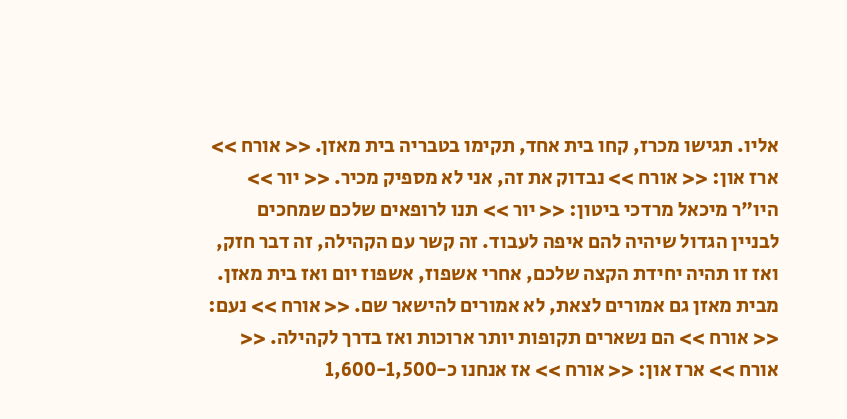אליו. תגישו מכרז, קחו בית אחד, תקימו בטבריה בית מאזן. << אורח >> ארז און: << אורח >> נבדוק את זה, אני לא מספיק מכיר. << יור >> היו"ר מיכאל מרדכי ביטון: << יור >> תנו לרופאים שלכם שמחכים לבניין הגדול שיהיה להם איפה לעבוד. זה קשר עם הקהילה, זה דבר חזק, ואז זו תהיה יחידת הקצה שלכם, אחרי אשפוז, אשפוז יום ואז בית מאזן. מבית מאזן גם אמורים לצאת, לא אמורים להישאר שם. << אורח >> נעם: << אורח >> הם נשארים תקופות יותר ארוכות ואז בדרך לקהילה. << אורח >> ארז און: << אורח >> אז אנחנו כ-1,600-1,500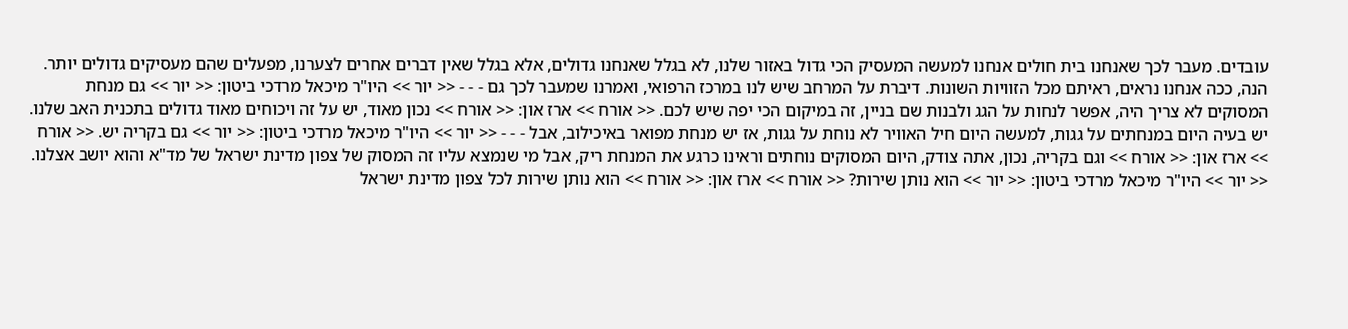עובדים. מעבר לכך שאנחנו בית חולים אנחנו למעשה המעסיק הכי גדול באזור שלנו, לא בגלל שאנחנו גדולים, אלא בגלל שאין דברים אחרים לצערנו, מפעלים שהם מעסיקים גדולים יותר. הנה, ככה אנחנו נראים, ראיתם מכל הזוויות השונות. דיברת על המרחב שיש לנו במרכז הרפואי, ואמרנו שמעבר לכך גם - - - << יור >> היו"ר מיכאל מרדכי ביטון: << יור >> גם מנחת המסוקים לא צריך היה, אפשר לנחות על הגג ולבנות שם בניין, זה במיקום הכי יפה שיש לכם. << אורח >> ארז און: << אורח >> נכון מאוד, יש על זה ויכוחים מאוד גדולים בתכנית האב שלנו. יש בעיה היום במנחתים על גגות, למעשה היום חיל האוויר לא נוחת על גגות, אז יש מנחת מפואר באיכילוב, אבל - - - << יור >> היו"ר מיכאל מרדכי ביטון: << יור >> גם בקריה יש. << אורח >> ארז און: << אורח >> וגם בקריה, נכון, אתה צודק, היום המסוקים נוחתים וראינו כרגע את המנחת ריק, אבל מי שנמצא עליו זה המסוק של צפון מדינת ישראל של מד"א והוא יושב אצלנו. << יור >> היו"ר מיכאל מרדכי ביטון: << יור >> הוא נותן שירות? << אורח >> ארז און: << אורח >> הוא נותן שירות לכל צפון מדינת ישראל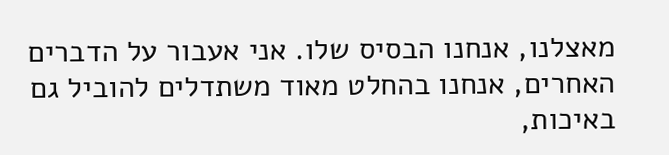מאצלנו, אנחנו הבסיס שלו. אני אעבור על הדברים האחרים, אנחנו בהחלט מאוד משתדלים להוביל גם באיכות,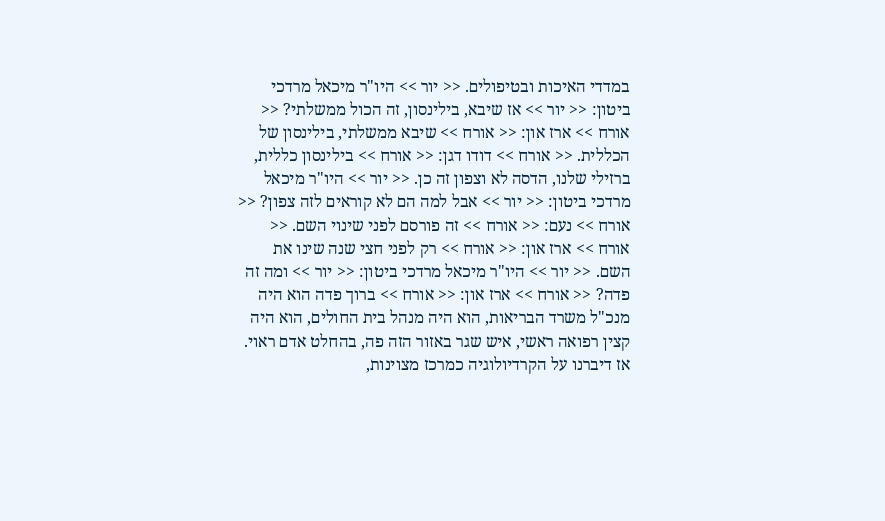במדדי האיכות ובטיפולים. << יור >> היו"ר מיכאל מרדכי ביטון: << יור >> אז שיבא, בילינסון, זה הכול ממשלתי? << אורח >> ארז און: << אורח >> שיבא ממשלתי, בילינסון של הכללית. << אורח >> דודו דגן: << אורח >> בילינסון כללית, ברזילי שלנו, הדסה לא וצפון זה כן. << יור >> היו"ר מיכאל מרדכי ביטון: << יור >> אבל למה הם לא קוראים לזה צפון? << אורח >> נעם: << אורח >> זה פורסם לפני שינוי השם. << אורח >> ארז און: << אורח >> רק לפני חצי שנה שינו את השם. << יור >> היו"ר מיכאל מרדכי ביטון: << יור >> ומה זה פדה? << אורח >> ארז און: << אורח >> ברוך פדה הוא היה מנכ"ל משרד הבריאות, הוא היה מנהל בית החולים, הוא היה קצין רפואה ראשי, איש שגר באזור הזה פה, בהחלט אדם ראוי. אז דיברנו על הקרדיולוגיה כמרכז מצוינות,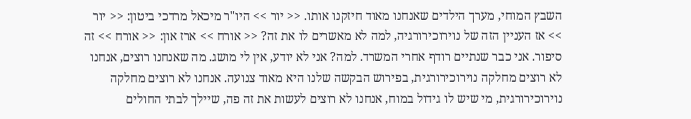השבץ המוחי, מערך הילדים שאנחנו מאוד חיזקנו אותו. << יור >> היו"ר מיכאל מרדכי ביטון: << יור >> אז העניין הזה של נוירוכירורגיה, למה לא מאשרים לו את זה? << אורח >> ארז און: << אורח >> זה סיפור. אני כבר שנתיים רודף אחרי המשרד. למה? אני לא יודע, אין לי מושג. מה שאנחנו רוצים, אנחנו לא רוצים מחלקה נוירוכירורגית, בפירוש הבקשה שלנו היא מאוד צנועה. אנחנו לא רוצים מחלקה נוירוכירורגית, מי שיש לו גידול במוח, אנחנו לא רוצים לעשות את זה פה, שיילך לבתי החולים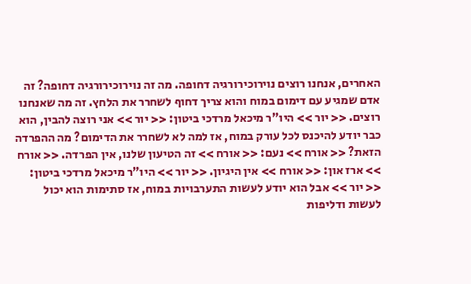האחרים, אנחנו רוצים נוירוכירורגיה דחופה. מה זה נוירוכירורגיה דחופה? זה אדם שמגיע עם דימום במוח והוא צריך דחוף לשחרר את הלחץ. זה מה שאנחנו רוצים. << יור >> היו"ר מיכאל מרדכי ביטון: << יור >> אני רוצה להבין, הוא כבר יודע להיכנס לכל עורק במוח, אז למה לא לשחרר את הדימום? מה ההפרדה הזאת? << אורח >> נעם: << אורח >> זה הטיעון שלנו, אין הפרדה. << אורח >> ארז און: << אורח >> אין היגיון. << יור >> היו"ר מיכאל מרדכי ביטון: << יור >> אבל הוא יודע לעשות התערבויות במוח, אז סתימות הוא יכול לעשות ודליפות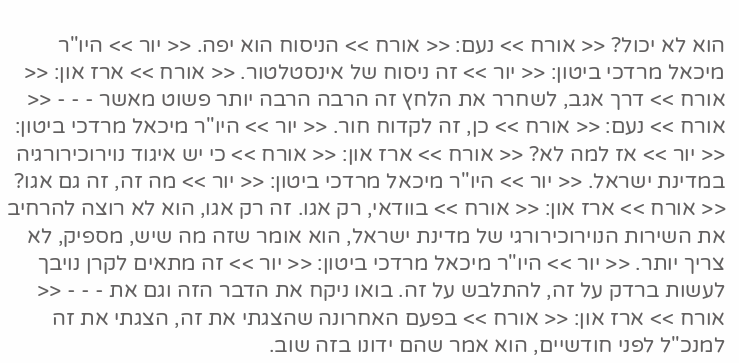הוא לא יכול? << אורח >> נעם: << אורח >> הניסוח הוא יפה. << יור >> היו"ר מיכאל מרדכי ביטון: << יור >> זה ניסוח של אינסטלטור. << אורח >> ארז און: << אורח >> דרך אגב, לשחרר את הלחץ זה הרבה הרבה יותר פשוט מאשר - - - << אורח >> נעם: << אורח >> כן, זה לקדוח חור. << יור >> היו"ר מיכאל מרדכי ביטון: << יור >> אז למה לא? << אורח >> ארז און: << אורח >> כי יש איגוד נוירוכירורגיה במדינת ישראל. << יור >> היו"ר מיכאל מרדכי ביטון: << יור >> מה זה, זה גם אגו? << אורח >> ארז און: << אורח >> בוודאי, רק אגו. זה רק אגו, הוא לא רוצה להרחיב את השירות הנוירוכירורגי של מדינת ישראל, הוא אומר שזה מה שיש, מספיק, לא צריך יותר. << יור >> היו"ר מיכאל מרדכי ביטון: << יור >> זה מתאים לקרן נויבך לעשות ברדק על זה, להתלבש על זה. בואו ניקח את הדבר הזה וגם את - - - << אורח >> ארז און: << אורח >> בפעם האחרונה שהצגתי את זה, הצגתי את זה למנכ"ל לפני חודשיים, הוא אמר שהם ידונו בזה שוב.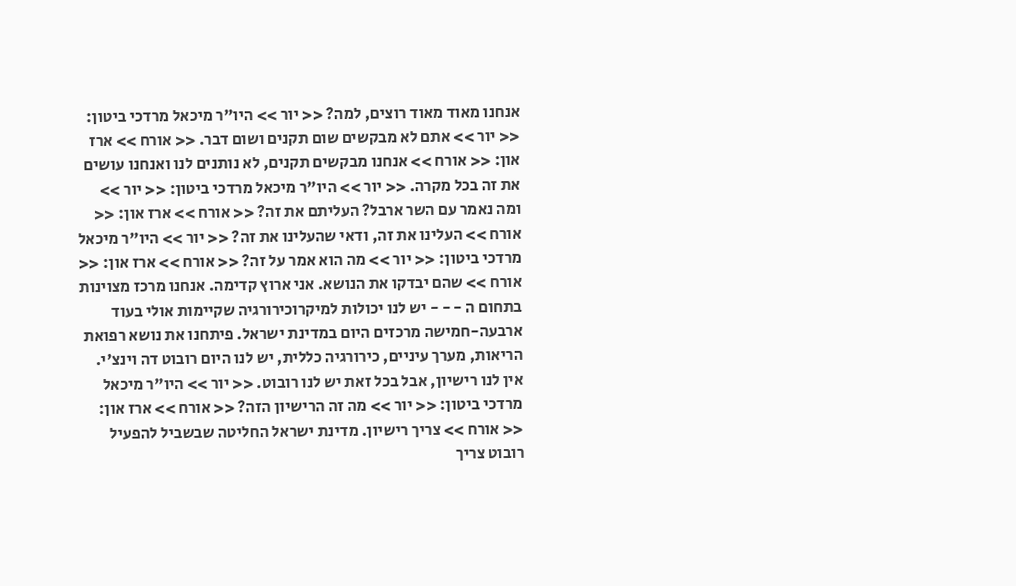אנחנו מאוד מאוד רוצים, למה? << יור >> היו"ר מיכאל מרדכי ביטון: << יור >> אתם לא מבקשים שום תקנים ושום דבר. << אורח >> ארז און: << אורח >> אנחנו מבקשים תקנים, לא נותנים לנו ואנחנו עושים את זה בכל מקרה. << יור >> היו"ר מיכאל מרדכי ביטון: << יור >> ומה נאמר עם השר ארבל? העליתם את זה? << אורח >> ארז און: << אורח >> העלינו את זה, ודאי שהעלינו את זה? << יור >> היו"ר מיכאל מרדכי ביטון: << יור >> מה הוא אמר על זה? << אורח >> ארז און: << אורח >> שהם יבדקו את הנושא. אני ארוץ קדימה. אנחנו מרכז מצוינות בתחום ה - - - יש לנו יכולות למיקרוכירורגיה שקיימות אולי בעוד ארבעה-חמישה מרכזים היום במדינת ישראל. פיתחנו את נושא רפואת הריאות, מערך עיניים, כירורגיה כללית, יש לנו היום רובוט דה וינצ'י. אין לנו רישיון, אבל בכל זאת יש לנו רובוט. << יור >> היו"ר מיכאל מרדכי ביטון: << יור >> מה זה הרישיון הזה? << אורח >> ארז און: << אורח >> צריך רישיון. מדינת ישראל החליטה שבשביל להפעיל רובוט צריך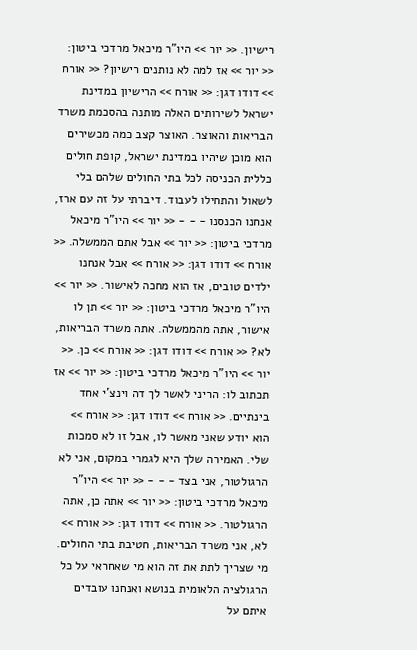רישיון. << יור >> היו"ר מיכאל מרדכי ביטון: << יור >> אז למה לא נותנים רישיון? << אורח >> דודו דגן: << אורח >> הרישיון במדינת ישראל לשירותים האלה מותנה בהסכמת משרד הבריאות והאוצר. האוצר קצב כמה מכשירים הוא מוכן שיהיו במדינת ישראל, קופת חולים כללית הכניסה לכל בתי החולים שלהם בלי לשאול והתחילו לעבוד. דיברתי על זה עם ארז, אנחנו הכנסנו - - - << יור >> היו"ר מיכאל מרדכי ביטון: << יור >> אבל אתם הממשלה. << אורח >> דודו דגן: << אורח >> אבל אנחנו ילדים טובים, אז הוא מחכה לאישור. << יור >> היו"ר מיכאל מרדכי ביטון: << יור >> תן לו אישור, אתה מהממשלה. אתה משרד הבריאות, לא? << אורח >> דודו דגן: << אורח >> כן. << יור >> היו"ר מיכאל מרדכי ביטון: << יור >> אז תכתוב לו: הריני לאשר לך דה וינצ'י אחד בינתיים. << אורח >> דודו דגן: << אורח >> הוא יודע שאני מאשר לו, אבל זו לא סמכות שלי. האמירה שלך היא לגמרי במקום, אני לא הרגולטור, אני בצד - - - << יור >> היו"ר מיכאל מרדכי ביטון: << יור >> אתה כן, אתה הרגולטור. << אורח >> דודו דגן: << אורח >> לא, אני משרד הבריאות, חטיבת בתי החולים. מי שצריך לתת את זה הוא מי שאחראי על כל הרגולציה הלאומית בנושא ואנחנו עובדים איתם על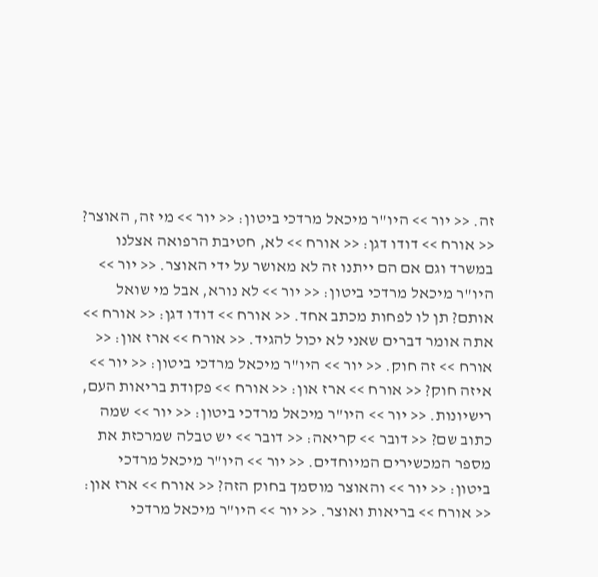זה. << יור >> היו"ר מיכאל מרדכי ביטון: << יור >> מי זה, האוצר? << אורח >> דודו דגן: << אורח >> לא, חטיבת הרפואה אצלנו במשרד וגם אם הם ייתנו זה לא מאושר על ידי האוצר. << יור >> היו"ר מיכאל מרדכי ביטון: << יור >> לא נורא, אבל מי שואל אותם? תן לו לפחות מכתב אחד. << אורח >> דודו דגן: << אורח >> אתה אומר דברים שאני לא יכול להגיד. << אורח >> ארז און: << אורח >> זה חוק. << יור >> היו"ר מיכאל מרדכי ביטון: << יור >> איזה חוק? << אורח >> ארז און: << אורח >> פקודת בריאות העם, רישיונות. << יור >> היו"ר מיכאל מרדכי ביטון: << יור >> שמה כתוב שם? << דובר >> קריאה: << דובר >> יש טבלה שמרכזת את מספר המכשירים המיוחדים. << יור >> היו"ר מיכאל מרדכי ביטון: << יור >> והאוצר מוסמך בחוק הזה? << אורח >> ארז און: << אורח >> בריאות ואוצר. << יור >> היו"ר מיכאל מרדכי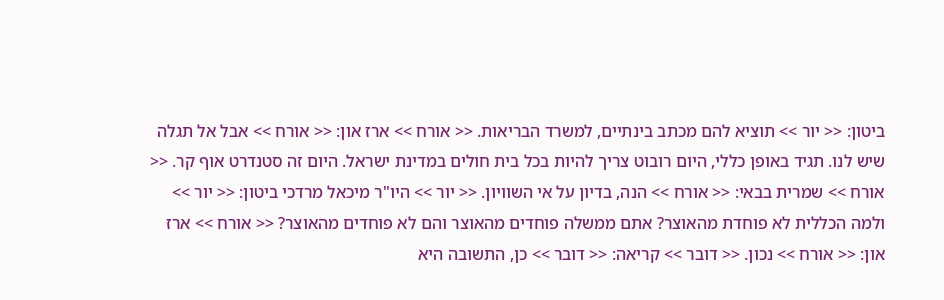ביטון: << יור >> תוציא להם מכתב בינתיים, למשרד הבריאות. << אורח >> ארז און: << אורח >> אבל אל תגלה שיש לנו. תגיד באופן כללי, היום רובוט צריך להיות בכל בית חולים במדינת ישראל. היום זה סטנדרט אוף קר. << אורח >> שמרית בבאי: << אורח >> הנה, בדיון על אי השוויון. << יור >> היו"ר מיכאל מרדכי ביטון: << יור >> ולמה הכללית לא פוחדת מהאוצר? אתם ממשלה פוחדים מהאוצר והם לא פוחדים מהאוצר? << אורח >> ארז און: << אורח >> נכון. << דובר >> קריאה: << דובר >> כן, התשובה היא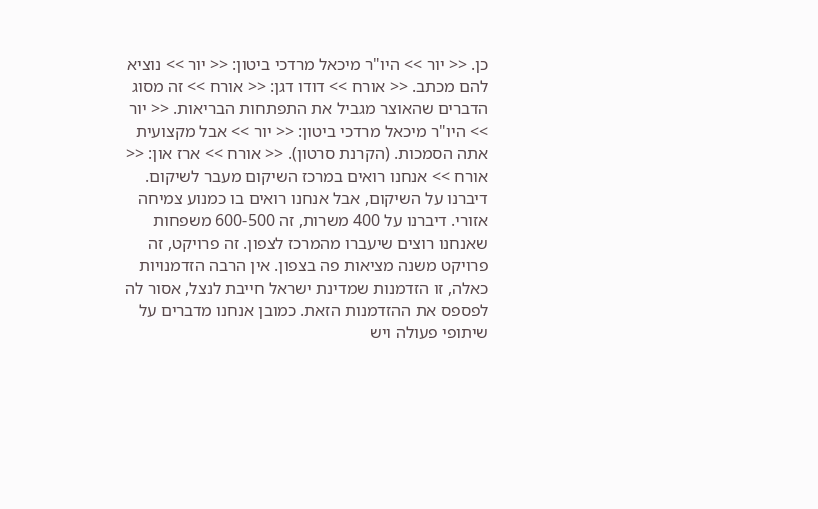כן. << יור >> היו"ר מיכאל מרדכי ביטון: << יור >> נוציא להם מכתב. << אורח >> דודו דגן: << אורח >> זה מסוג הדברים שהאוצר מגביל את התפתחות הבריאות. << יור >> היו"ר מיכאל מרדכי ביטון: << יור >> אבל מקצועית אתה הסמכות. (הקרנת סרטון). << אורח >> ארז און: << אורח >> אנחנו רואים במרכז השיקום מעבר לשיקום. דיברנו על השיקום, אבל אנחנו רואים בו כמנוע צמיחה אזורי. דיברנו על 400 משרות, זה 600-500 משפחות שאנחנו רוצים שיעברו מהמרכז לצפון. זה פרויקט, זה פרויקט משנה מציאות פה בצפון. אין הרבה הזדמנויות כאלה, זו הזדמנות שמדינת ישראל חייבת לנצל, אסור לה לפספס את ההזדמנות הזאת. כמובן אנחנו מדברים על שיתופי פעולה ויש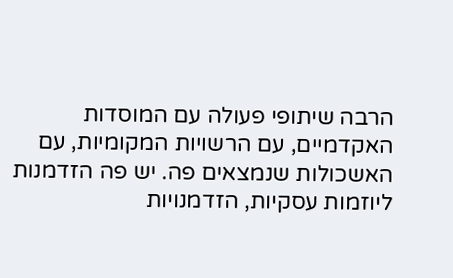הרבה שיתופי פעולה עם המוסדות האקדמיים, עם הרשויות המקומיות, עם האשכולות שנמצאים פה. יש פה הזדמנות ליוזמות עסקיות, הזדמנויות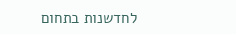לחדשנות בתחום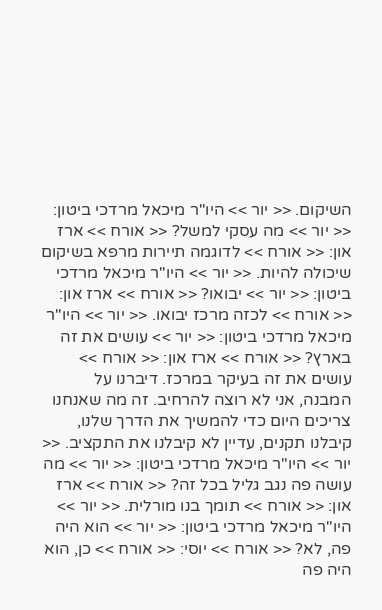השיקום. << יור >> היו"ר מיכאל מרדכי ביטון: << יור >> מה עסקי למשל? << אורח >> ארז און: << אורח >> לדוגמה תיירות מרפא בשיקום שיכולה להיות. << יור >> היו"ר מיכאל מרדכי ביטון: << יור >> יבואו? << אורח >> ארז און: << אורח >> לכזה מרכז יבואו. << יור >> היו"ר מיכאל מרדכי ביטון: << יור >> עושים את זה בארץ? << אורח >> ארז און: << אורח >> עושים את זה בעיקר במרכז. דיברנו על המבנה, אני לא רוצה להרחיב. זה מה שאנחנו צריכים היום כדי להמשיך את הדרך שלנו, קיבלנו תקנים, עדיין לא קיבלנו את התקציב. << יור >> היו"ר מיכאל מרדכי ביטון: << יור >> מה עושה פה נגב גליל בכל זה? << אורח >> ארז און: << אורח >> תומך בנו מורלית. << יור >> היו"ר מיכאל מרדכי ביטון: << יור >> הוא היה פה, לא? << אורח >> יוסי: << אורח >> כן, הוא היה פה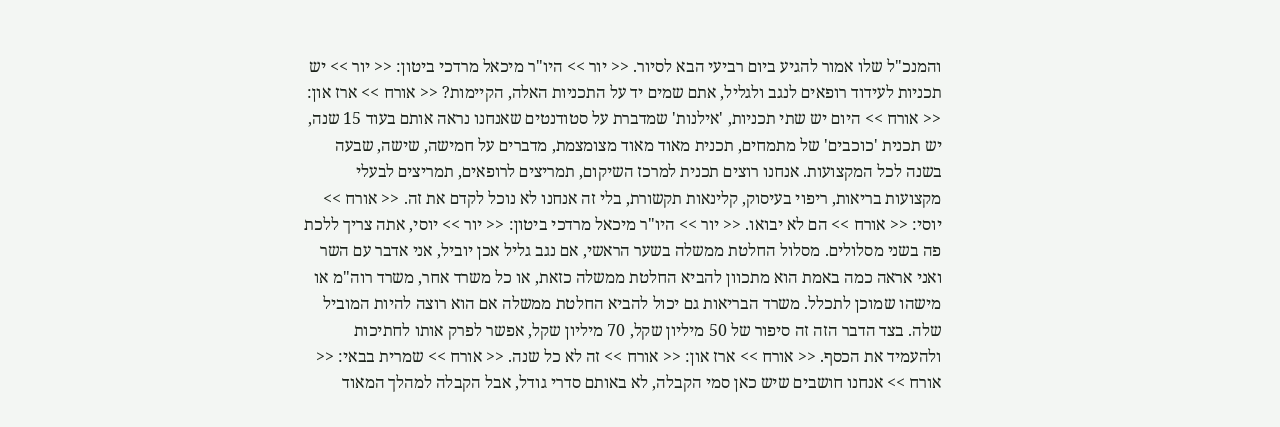והמנכ"ל שלו אמור להגיע ביום רביעי הבא לסיור. << יור >> היו"ר מיכאל מרדכי ביטון: << יור >> יש תכניות לעידוד רופאים לנגב ולגליל, אתם שמים יד על התכניות האלה, הקיימות? << אורח >> ארז און: << אורח >> היום יש שתי תכניות, 'אילנות' שמדברת על סטודנטים שאנחנו נראה אותם בעוד 15 שנה, יש תכנית 'כוכבים' של מתמחים, תכנית מאוד מאוד מצומצמת, מדברים על חמישה, שישה, שבעה בשנה לכל המקצועות. אנחנו רוצים תכנית למרכז השיקום, תמריצים לרופאים, תמריצים לבעלי מקצועות בריאות, ריפוי בעיסוק, קלינאות תקשורת, בלי זה אנחנו לא נוכל לקדם את זה. << אורח >> יוסי: << אורח >> הם לא יבואו. << יור >> היו"ר מיכאל מרדכי ביטון: << יור >> יוסי, אתה צריך ללכת פה בשני מסלולים. מסלול החלטת ממשלה בשער הראשי, אם נגב גליל אכן יוביל, אני אדבר עם השר ואני אראה כמה באמת הוא מתכוון להביא החלטת ממשלה כזאת, או כל משרד אחר, משרד רוה"מ או מישהו שמוכן לתכלל. משרד הבריאות גם יכול להביא החלטת ממשלה אם הוא רוצה להיות המוביל שלה. בצד הדבר הזה זה סיפור של 50 מיליון שקל, 70 מיליון שקל, אפשר לפרק אותו לחתיכות ולהעמיד את הכסף. << אורח >> ארז און: << אורח >> זה לא כל שנה. << אורח >> שמרית בבאי: << אורח >> אנחנו חושבים שיש כאן סמי הקבלה, לא באותם סדרי גודל, אבל הקבלה למהלך המאוד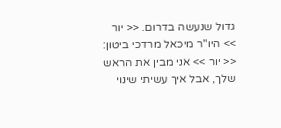גדול שנעשה בדרום. << יור >> היו"ר מיכאל מרדכי ביטון: << יור >> אני מבין את הראש שלך, אבל איך עשיתי שינוי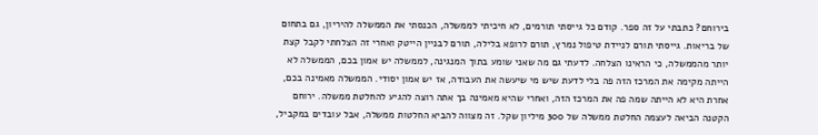בירוחם? כתבתי על זה ספר. קודם כל גייסתי תורמים, לא חיכיתי לממשלה, הכנסתי את הממשלה להיריון, גם בתחום של בריאות. גייסתי תורם לניידת טיפול נמרץ, תורם לרופא בלילה, תורם לבניין הייטק ואחרי זה הצלחתי לקבל קצת יותר מהממשלה, כי הראינו הצלחה. לדעתי גם מה שאני שומע בתוך המנגינה, לממשלה יש אמון בכם, הממשלה לא הייתה מקימה את המרכז הזה פה בלי לדעת שיש מי שיעשה את העבודה, אז יש אמון יסודי. הממשלה מאמינה בכם, אחרת היא לא הייתה שמה פה את המרכז הזה, ואחרי שהיא מאמינה בך אתה רוצה להגיע להחלטת ממשלה. ירוחם הקטנה הביאה לעצמה החלטת ממשלה של 300 מיליון שקל. זה מצווה להביא החלטות ממשלה, אבל עובדים במקביל,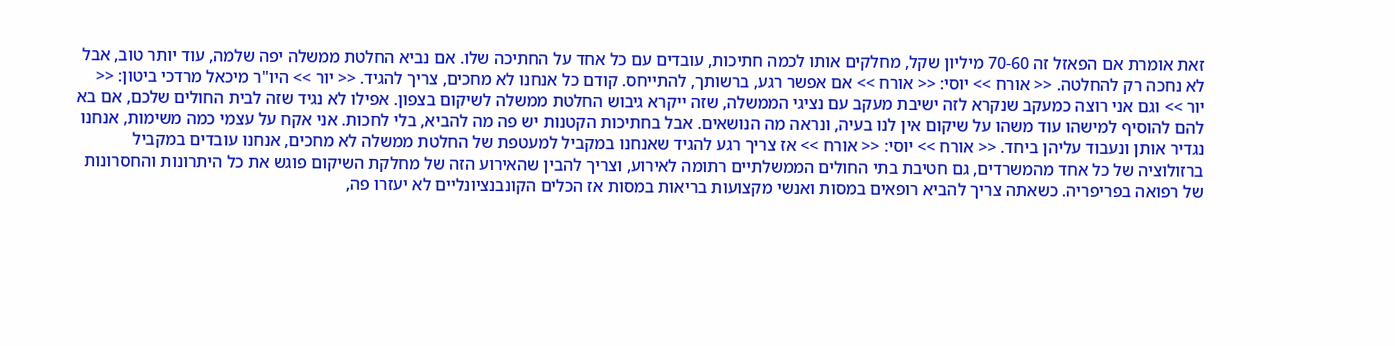זאת אומרת אם הפאזל זה 70-60 מיליון שקל, מחלקים אותו לכמה חתיכות, עובדים עם כל אחד על החתיכה שלו. אם נביא החלטת ממשלה יפה שלמה, עוד יותר טוב, אבל לא נחכה רק להחלטה. << אורח >> יוסי: << אורח >> אם אפשר רגע, ברשותך, להתייחס. קודם כל אנחנו לא מחכים, צריך להגיד. << יור >> היו"ר מיכאל מרדכי ביטון: << יור >> וגם אני רוצה כמעקב שנקרא לזה ישיבת מעקב עם נציגי הממשלה, שזה ייקרא גיבוש החלטת ממשלה לשיקום בצפון. אפילו לא נגיד שזה לבית החולים שלכם, אם בא להם להוסיף למישהו עוד משהו על שיקום אין לנו בעיה, ונראה מה הנושאים. אבל בחתיכות הקטנות יש פה מה להביא, בלי לחכות. אני אקח על עצמי כמה משימות, אנחנו נגדיר אותן ונעבוד עליהן ביחד. << אורח >> יוסי: << אורח >> אז צריך רגע להגיד שאנחנו במקביל למעטפת של החלטת ממשלה לא מחכים, אנחנו עובדים במקביל ברזולוציה של כל אחד מהמשרדים, גם חטיבת בתי החולים הממשלתיים רתומה לאירוע, וצריך להבין שהאירוע הזה של מחלקת השיקום פוגש את כל היתרונות והחסרונות של רפואה בפריפריה. כשאתה צריך להביא רופאים במסות ואנשי מקצועות בריאות במסות אז הכלים הקונבנציונליים לא יעזרו פה,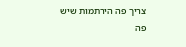צריך פה הירתמות שיש פה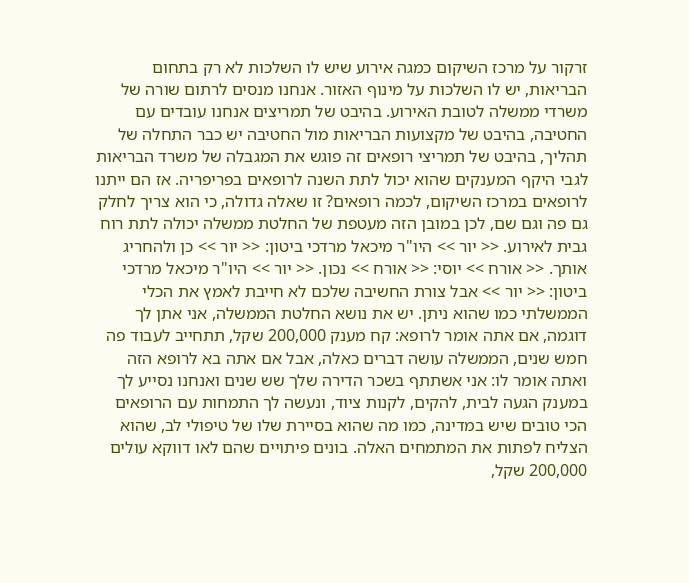זרקור על מרכז השיקום כמגה אירוע שיש לו השלכות לא רק בתחום הבריאות, יש לו השלכות על מינוף האזור. אנחנו מנסים לרתום שורה של משרדי ממשלה לטובת האירוע. בהיבט של תמריצים אנחנו עובדים עם החטיבה, בהיבט של מקצועות הבריאות מול החטיבה יש כבר התחלה של תהליך, בהיבט של תמריצי רופאים זה פוגש את המגבלה של משרד הבריאות לגבי היקף המענקים שהוא יכול לתת השנה לרופאים בפריפריה. אז הם ייתנו לרופאים במרכז השיקום, לכמה רופאים? זו שאלה גדולה, כי הוא צריך לחלק גם פה וגם שם, לכן במובן הזה מעטפת של החלטת ממשלה יכולה לתת רוח גבית לאירוע. << יור >> היו"ר מיכאל מרדכי ביטון: << יור >> כן ולהחריג אותך. << אורח >> יוסי: << אורח >> נכון. << יור >> היו"ר מיכאל מרדכי ביטון: << יור >> אבל צורת החשיבה שלכם לא חייבת לאמץ את הכלי הממשלתי כמו שהוא ניתן. יש את נושא החלטת הממשלה, אני אתן לך דוגמה, אם אתה אומר לרופא: קח מענק 200,000 שקל, תתחייב לעבוד פה חמש שנים, הממשלה עושה דברים כאלה, אבל אם אתה בא לרופא הזה ואתה אומר לו: אני אשתתף בשכר הדירה שלך שש שנים ואנחנו נסייע לך במענק הגעה לבית, להקים, לקנות ציוד, ונעשה לך התמחות עם הרופאים הכי טובים שיש במדינה, כמו מה שהוא בסיירת שלו של טיפולי לב, שהוא הצליח לפתות את המתמחים האלה. בונים פיתויים שהם לאו דווקא עולים 200,000 שקל,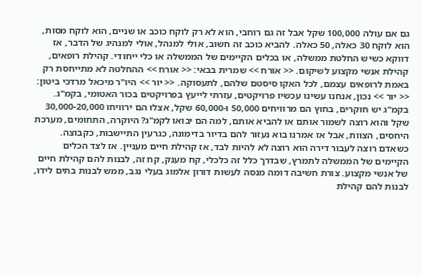גם אם עולה 100,000 שקל אבל זה גם רוחבי, הוא לא רק לוקח כוכב או שניים, הוא לוקח מסות, הוא לוקח 30 כאלה, 50 כאלה. להביא כוכב זה חשוב, אולי למנהל, אולי למנהיג של הדבר, אז דווקא כשיש החלטת ממשלה, או בכלים הקיימים של הממשלה או כלי ייחודי. קהילת רופאים, קהילת אנשי מקצוע לשיקום. << אורח >> שמרית בבאי: << אורח >> ההחלטה לא מתייחסת רק באמת לרופאים עצמם, לכל האקו סיסטם שלהם, לתעסוקה. << יור >> היו"ר מיכאל מרדכי ביטון: << יור >> נכון, אנחנו עשינו עכשיו פרויקטים, עזרתי לייעץ בפרויקטים בכור האטומי, בקמ"ג. בקמ"ג יש חוקרים, בחוץ הם מרוויחים 50,000 ו-60,000 שקל, אצלו הם ירוויחו 30,000-20,000 שקל והוא רוצה לשמור אותם או להביא אותם, למה הם יבואו לקמ"ג? היוקרה, התחומים, מערכת היחסים, הצוות, אבל אז אמרנו בוא נעזור להם בדיור בדימונה, כגרעין התיישבות, כקבוצה. כשאדם רוצה לעבור דירה הוא רוצה לא להיות לבד, אז קהילת חיים מעניין. אז לצד הכלים הקיימים של הממשלה לתמרץ, שבדרך כלל זה כלכלי, קח מענק, קח זה, לבנות להם קהילת חיים של אנשי מקצוע. צורת חשיבה דומה מנסה לעשות דורון אלמוג בעלי נגב, ממש לבנות בתים לידו, לבנות להם קהילת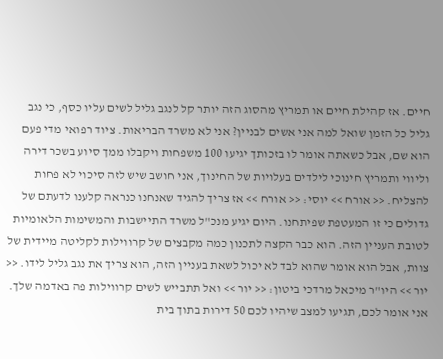חיים. אז קהילת חיים או תמריץ מהסוג הזה יותר קל לנגב גליל לשים עליו כסף, כי נגב גליל כל הזמן שואל למה אני אשים לבניין? אני לא משרד הבריאות. ציוד רפואי מדי פעם הוא שם, אבל כשאתה אומר לו בזכותך יגיעו 100 משפחות ויקבלו ממך סיוע בשכר דירה וליווי ותמריץ חינוכי לילדים בעלויות של החינוך, אני חושב שיש לזה סיכוי לא פחות להצליח. << אורח >> יוסי: << אורח >> אז צריך להגיד שאנחנו כנראה קלענו לדעתם של גדולים כי זו המעטפת שפיתחנו. היום יגיע מנכ"ל משרד התיישבות והמשימות הלאומיות לטובת העניין הזה. הוא כבר הקצה לתכנון כמה מקבצים של קרווילות לקליטה מיידית של צוות, אבל הוא אומר שהוא לבד לא יכול לשאת בעניין הזה, הוא צריך את נגב גליל לידו. << יור >> היו"ר מיכאל מרדכי ביטון: << יור >> ואל תתבייש לשים קרווילות פה באדמה שלך. אני אומר לכם, תגיעו למצב שיהיו לכם 50 דירות בתוך בית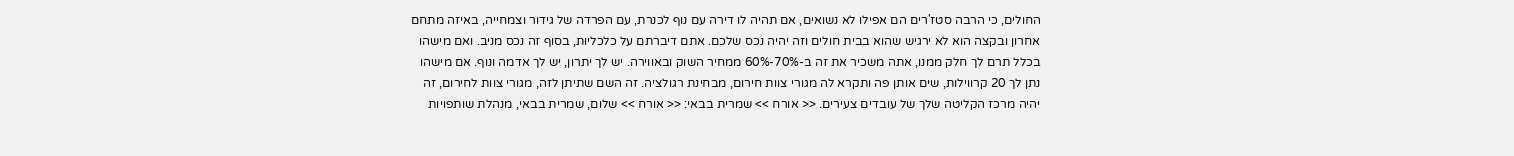החולים, כי הרבה סטז'רים הם אפילו לא נשואים, אם תהיה לו דירה עם נוף לכנרת, עם הפרדה של גידור וצמחייה, באיזה מתחם אחרון ובקצה הוא לא ירגיש שהוא בבית חולים וזה יהיה נכס שלכם. אתם דיברתם על כלכליוּת, בסוף זה נכס מניב. ואם מישהו בכלל תרם לך חלק ממנו, אתה משכיר את זה ב-70%-60% ממחיר השוק ובאווירה. יש לך יתרון, יש לך אדמה ונוף. אם מישהו נתן לך 20 קרווילות, שים אותן פה ותקרא לה מגורי צוות חירום, מבחינת רגולציה. זה השם שתיתן לזה, מגורי צוות לחירום, זה יהיה מרכז הקליטה שלך של עובדים צעירים. << אורח >> שמרית בבאי: << אורח >> שלום, שמרית בבאי, מנהלת שותפויות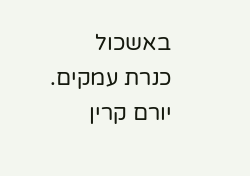באשכול כנרת עמקים. יורם קרין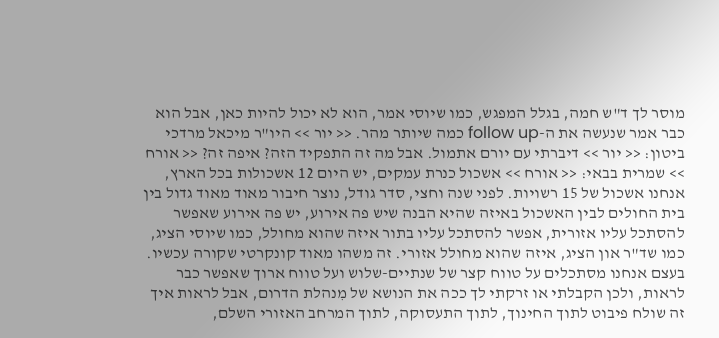מוסר לך ד"ש חמה, בגלל המפגש, כמו שיוסי אמר, הוא לא יכול להיות כאן, אבל הוא כבר אמר שנעשה את ה-follow up כמה שיותר מהר. << יור >> היו"ר מיכאל מרדכי ביטון: << יור >> דיברתי עם יורם אתמול. אבל מה זה התפקיד הזה? איפה זה? << אורח >> שמרית בבאי: << אורח >> אשכול כנרת עמקים, יש היום 12 אשכולות בכל הארץ, אנחנו אשכול של 15 רשויות. לפני שנה וחצי, סדר גודל, נוצר חיבור מאוד מאוד גדול בין בית החולים לבין האשכול באיזה שהיא הבנה שיש פה אירוע, יש פה אירוע שאפשר להסתכל עליו אזורית, אפשר להסתכל עליו בתור איזה שהוא מחולל, כמו שיוסי הציג, כמו שד"ר און הציג, איזה שהוא מחולל אזורי. זה משהו מאוד קונקרטי שקורה עכשיו. בעצם אנחנו מסתכלים על טווח קצר של שנתיים-שלוש ועל טווח ארוך שאפשר כבר לראות, ולכן הקבלתי או זרקתי לך ככה את הנושא של מִנהלת הדרום, אבל לראות איך זה שולח פיבוט לתוך החינוך, לתוך התעסוקה, לתוך המרחב האזורי השלם,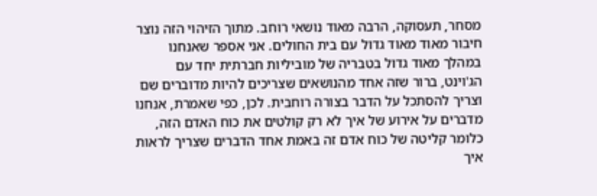מסחר, תעסוקה, הרבה מאוד נושאי רוחב. מתוך הזיהוי הזה נוצר חיבור מאוד מאוד גדול עם בית החולים. אני אספר שאנחנו במהלך מאוד גדול בטבריה של מוביליות חברתית יחד עם הג'וינט, ברור שזה אחד מהנושאים שצריכים להיות מדוברים שם וצריך להסתכל על הדבר בצורה רוחבית. לכן, כפי שאמרת, אנחנו מדברים על אירוע של איך לא רק קולטים את כוח האדם הזה, כלומר קליטה של כוח אדם זה באמת אחד הדברים שצריך לראות איך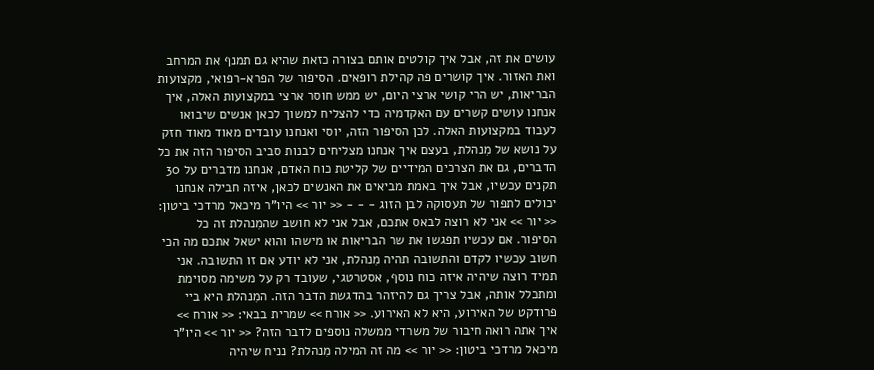עושים את זה, אבל איך קולטים אותם בצורה כזאת שהיא גם תמנף את המרחב ואת האזור. איך קושרים פה קהילת רופאים. הסיפור של הפרא-רפואי, מקצועות הבריאות, יש הרי קושי ארצי היום, יש ממש חוסר ארצי במקצועות האלה, איך אנחנו עושים קשרים עם האקדמיה כדי להצליח למשוך לכאן אנשים שיבואו לעבוד במקצועות האלה. לכן הסיפור הזה, יוסי ואנחנו עובדים מאוד מאוד חזק על נושא של מִנהלת, בעצם איך אנחנו מצליחים לבנות סביב הסיפור הזה את כל הדברים, גם את הצרכים המידיים של קליטת כוח האדם, אנחנו מדברים על 30 תקנים עכשיו, אבל איך באמת מביאים את האנשים לכאן, איזה חבילה אנחנו יכולים לתפור של תעסוקה לבן הזוג - - - << יור >> היו"ר מיכאל מרדכי ביטון: << יור >> אני לא רוצה לבאס אתכם, אבל אני לא חושב שהמִנהלת זה כל הסיפור. אם עכשיו תפגשו את שר הבריאות או מישהו והוא ישאל אתכם מה הכי חשוב עכשיו לקדם והתשובה תהיה מִנהלת, אני לא יודע אם זו התשובה. אני תמיד רוצה שיהיה איזה כוח נוסף, אסטרטגי, שעובד רק על משימה מסוימת ומתכלל אותה, אבל צריך גם להיזהר בהדגשת הדבר הזה. המִנהלת היא ביי פרודקט של האירוע, היא לא האירוע. << אורח >> שמרית בבאי: << אורח >> איך אתה רואה חיבור של משרדי ממשלה נוספים לדבר הזה? << יור >> היו"ר מיכאל מרדכי ביטון: << יור >> מה זה המילה מִנהלת? נניח שיהיה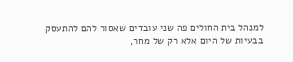למנהל בית החולים פה שני עובדים שאסור להם להתעסק בבעיות של היום אלא רק של מחר,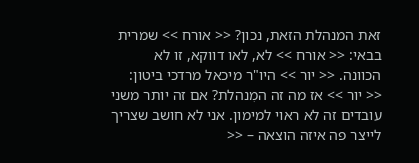זאת המנהלת הזאת, נכון? << אורח >> שמרית בבאי: << אורח >> לא, לאו דווקא, זו לא הכוונה. << יור >> היו"ר מיכאל מרדכי ביטון: << יור >> אז מה זה המִנהלת? אם זה יותר משני עובדים זה לא ראוי למימון. אני לא חושב שצריך לייצר פה איזה הוצאה – <<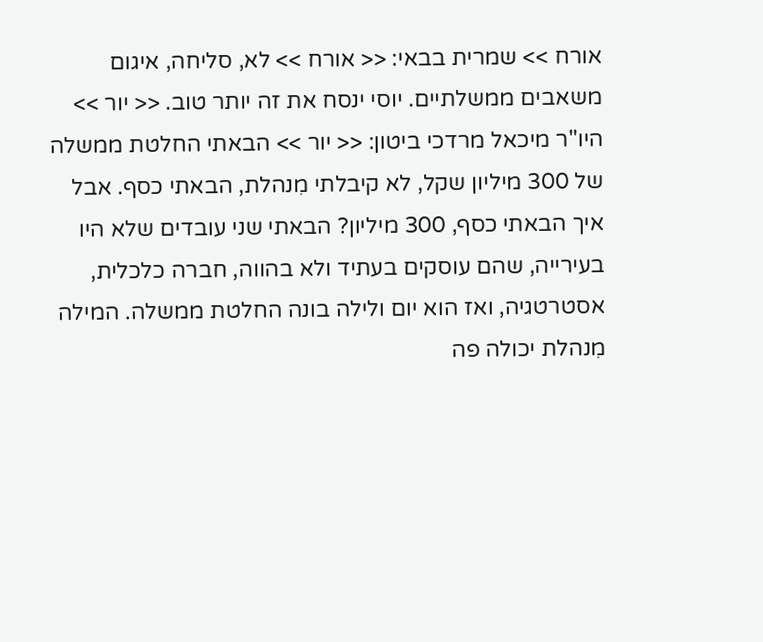אורח >> שמרית בבאי: << אורח >> לא, סליחה, איגום משאבים ממשלתיים. יוסי ינסח את זה יותר טוב. << יור >> היו"ר מיכאל מרדכי ביטון: << יור >> הבאתי החלטת ממשלה של 300 מיליון שקל, לא קיבלתי מִנהלת, הבאתי כסף. אבל איך הבאתי כסף, 300 מיליון? הבאתי שני עובדים שלא היו בעירייה, שהם עוסקים בעתיד ולא בהווה, חברה כלכלית, אסטרטגיה, ואז הוא יום ולילה בונה החלטת ממשלה. המילה מִנהלת יכולה פה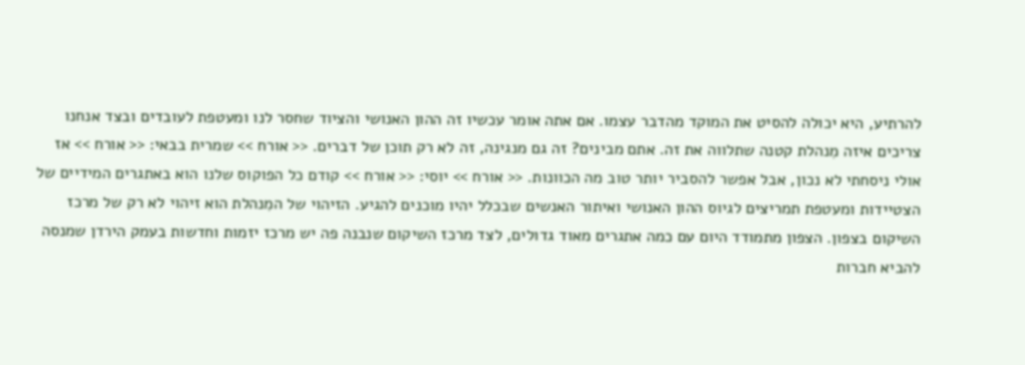להרתיע, היא יכולה להסיט את המוקד מהדבר עצמו. אם אתה אומר עכשיו זה ההון האנושי והציוד שחסר לנו ומעטפת לעובדים ובצד אנחנו צריכים איזה מִנהלת קטנה שתלווה את זה. אתם מבינים? זה גם מנגינה, זה לא רק תוכן של דברים. << אורח >> שמרית בבאי: << אורח >> אז אולי ניסחתי לא נכון, אבל אפשר להסביר יותר טוב מה הכוונות. << אורח >> יוסי: << אורח >> קודם כל הפוקוס שלנו הוא באתגרים המידיים של הצטיידות ומעטפת תמריצים לגיוס ההון האנושי ואיתור האנשים שבכלל יהיו מוכנים להגיע. הזיהוי של המִנהלת הוא זיהוי לא רק של מרכז השיקום בצפון. הצפון מתמודד היום עם כמה אתגרים מאוד גדולים, לצד מרכז השיקום שנבנה פה יש מרכז יזמות וחדשות בעמק הירדן שמנסה להביא חברות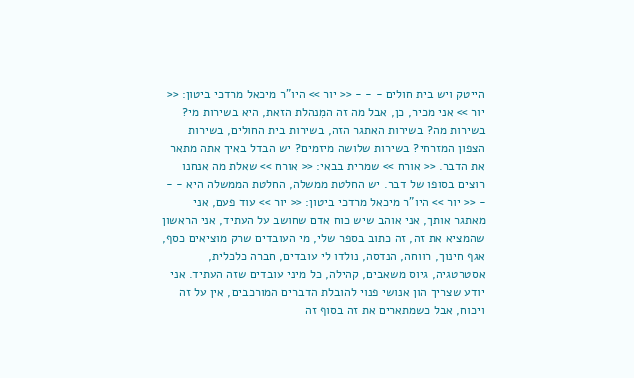הייטק ויש בית חולים - - - << יור >> היו"ר מיכאל מרדכי ביטון: << יור >> אני מכיר, כן, אבל מה זה המִנהלת הזאת, היא בשירות מי? בשירות מה? בשירות האתגר הזה, בשירות בית החולים, בשירות הצפון המזרחי? בשירות שלושה מיזמים? יש הבדל באיך אתה מתאר את הדבר. << אורח >> שמרית בבאי: << אורח >> שאלת מה אנחנו רוצים בסופו של דבר. יש החלטת ממשלה, החלטת הממשלה היא - - - << יור >> היו"ר מיכאל מרדכי ביטון: << יור >> עוד פעם, אני מאתגר אותך, אני אוהב שיש כוח אדם שחושב על העתיד, אני הראשון שהמציא את זה, זה כתוב בספר שלי, מי העובדים שרק מוציאים כסף, אגף חינוך, רווחה, הנדסה, נולדו לי עובדים, חברה כלכלית, אסטרטגיה, גיוס משאבים, קהילה, כל מיני עובדים שזה העתיד. אני יודע שצריך הון אנושי פנוי להובלת הדברים המורכבים, אין על זה ויכוח, אבל כשמתארים את זה בסוף זה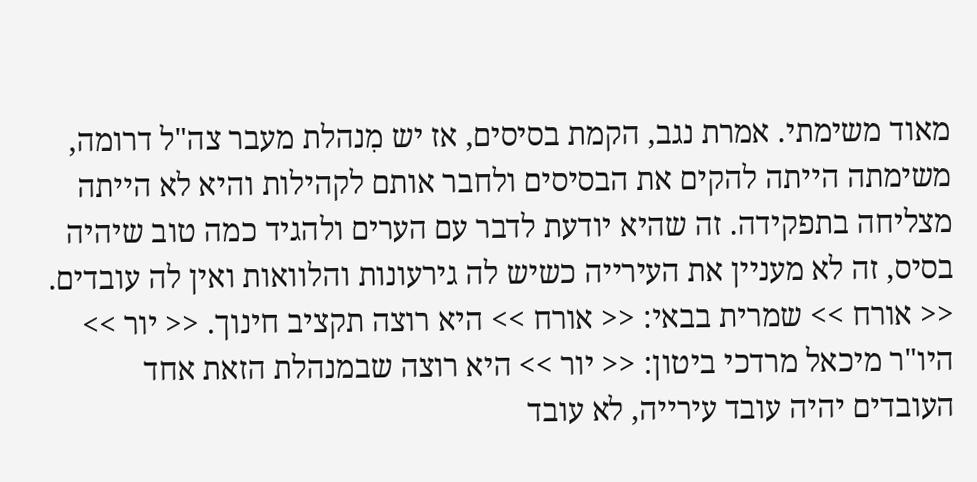מאוד משימתי. אמרת נגב, הקמת בסיסים, אז יש מִנהלת מעבר צה"ל דרומה, משימתה הייתה להקים את הבסיסים ולחבר אותם לקהילות והיא לא הייתה מצליחה בתפקידה. זה שהיא יודעת לדבר עם הערים ולהגיד כמה טוב שיהיה בסיס, זה לא מעניין את העירייה כשיש לה גירעונות והלוואות ואין לה עובדים. << אורח >> שמרית בבאי: << אורח >> היא רוצה תקציב חינוך. << יור >> היו"ר מיכאל מרדכי ביטון: << יור >> היא רוצה שבמנהלת הזאת אחד העובדים יהיה עובד עירייה, לא עובד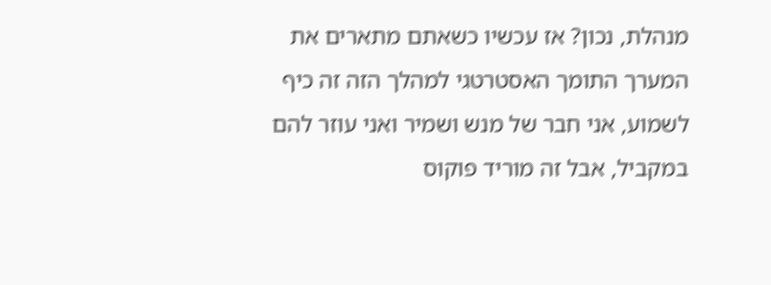מנהלת, נכון? אז עכשיו כשאתם מתארים את המערך התומך האסטרטגי למהלך הזה זה כיף לשמוע, אני חבר של מנש ושמיר ואני עוזר להם במקביל, אבל זה מוריד פוקוס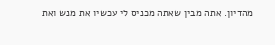מהדיון. אתה מבין שאתה מכניס לי עכשיו את מנש ואת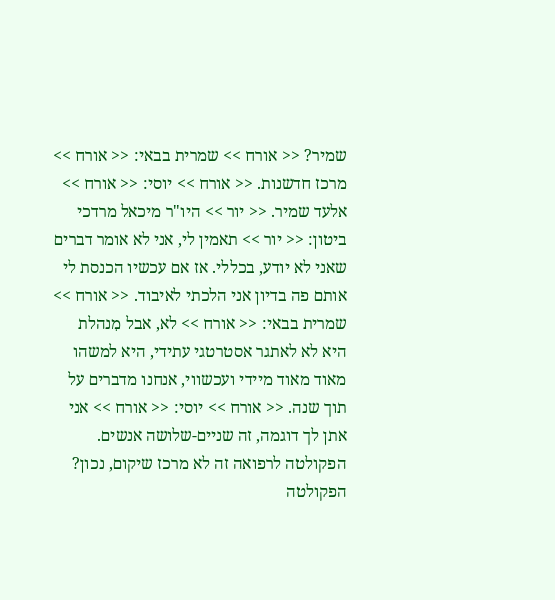שמיר? << אורח >> שמרית בבאי: << אורח >> מרכז חדשנות. << אורח >> יוסי: << אורח >> אלעד שמיר. << יור >> היו"ר מיכאל מרדכי ביטון: << יור >> תאמין לי, אני לא אומר דברים שאני לא יודע, בכללי. אז אם עכשיו הכנסת לי אותם פה בדיון אני הלכתי לאיבוד. << אורח >> שמרית בבאי: << אורח >> לא, אבל מִנהלת היא לא לאתגר אסטרטגי עתידי, היא למשהו מאוד מאוד מיידי ועכשווי, אנחנו מדברים על תוך שנה. << אורח >> יוסי: << אורח >> אני אתן לך דוגמה, זה שניים-שלושה אנשים. הפקולטה לרפואה זה לא מרכז שיקום, נכון? הפקולטה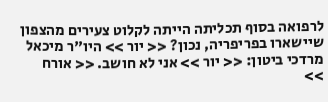לרפואה בסוף תכליתה הייתה לקלוט צעירים מהצפון שיישארו בפריפריה, נכון? << יור >> היו"ר מיכאל מרדכי ביטון: << יור >> אני לא חושב. << אורח >>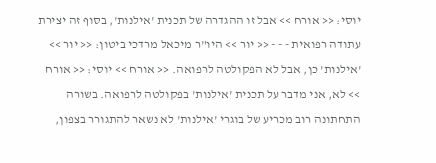יוסי: << אורח >> אבל זו ההגדרה של תכנית 'אילנות', בסוף זה יצירת עתודה רפואית - - - << יור >> היו"ר מיכאל מרדכי ביטון: << יור >> 'אילנות' כן, אבל לא הפקולטה לרפואה. << אורח >> יוסי: << אורח >> לא, אני מדבר על תכנית 'אילנות' בפקולטה לרפואה. בשורה התחתונה רוב מכריע של בוגרי 'אילנות' לא נשאר להתגורר בצפון,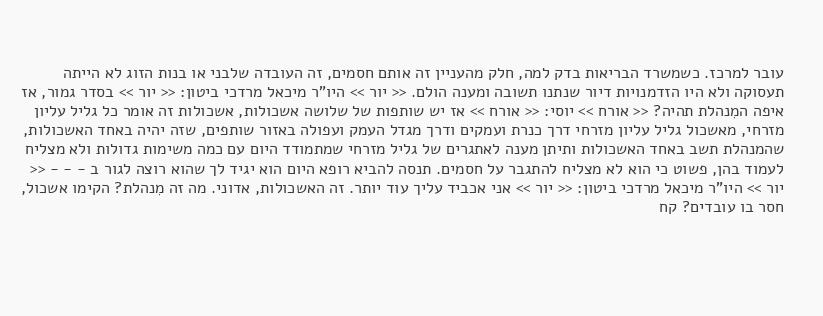עובר למרכז. כשמשרד הבריאות בדק למה, חלק מהעניין זה אותם חסמים, זה העובדה שלבני או בנות הזוג לא הייתה תעסוקה ולא היו הזדמנויות דיור שנתנו תשובה ומענה הולם. << יור >> היו"ר מיכאל מרדכי ביטון: << יור >> בסדר גמור, אז איפה המִנהלת תהיה? << אורח >> יוסי: << אורח >> אז יש שותפות של שלושה אשכולות, אשכולות זה אומר כל גליל עליון מזרחי, מאשכול גליל עליון מזרחי דרך כנרת ועמקים ודרך מגדל העמק ועפולה באזור שותפים, שזה יהיה באחד האשכולות, שהמנהלת תשב באחד האשכולות ותיתן מענה לאתגרים של גליל מזרחי שמתמודד היום עם כמה משימות גדולות ולא מצליח לעמוד בהן, פשוט כי הוא לא מצליח להתגבר על חסמים. תנסה להביא רופא היום הוא יגיד לך שהוא רוצה לגור ב - - - << יור >> היו"ר מיכאל מרדכי ביטון: << יור >> אני אכביד עליך עוד יותר. זה האשכולות, אדוני. מה זה מִנהלת? הקימו אשכול, חסר בו עובדים? קח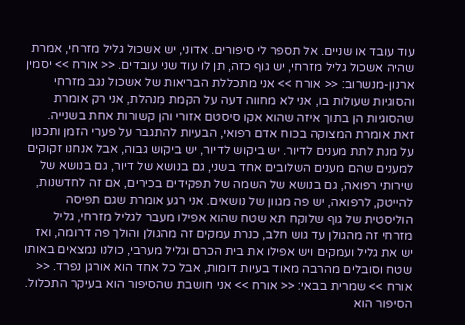עוד עובד או שניים. אל תספר לי סיפורים. אדוני, יש אשכול גליל מזרחי, אמרת שהיה אשכול גליל מזרחי, יש גוף כזה, תן לו עוד שני עובדים. << אורח >> יסמין ארנון-מנשרוב: << אורח >> אני מתכללת הבריאות של אשכול נגב מזרחי והסוגיות שעולות בו, אני לא מחווה דעה על הקמת מִנהלת, אני רק אומרת שהסוגיות הן בתוך איזה שהוא אקו סיסטם אזורי והן קשורות אחת בשנייה. זאת אומרת המצוקה בכוח אדם רפואי, הבעיות להתגבר על פערי הזמן ותכנון על מנת לתת מענים לדיור. יש ביקוש לדיור, יש ביקוש גבוה, אבל אנחנו זקוקים למענים שהם מענים השלובים אחד בשני, גם בנושא של דיור, גם בנושא של שירותי רפואה, גם בנושא של השמה של תפקידים בכירים, אם זה לחדשנות, להייטק, לרפואה, יש פה מגוון של נושאים. אני רגע אומרת שגם תפיסה הוליסטית של גוף שלוקח תא שטח שהוא אפילו מעבר לגליל מזרחי, גליל מזרחי זה מהגולן עד גוש חלב, כנרת עמקים זה מהגולן והולך פה דרומה, ואז יש את גליל ועמקים ויש אפילו את בית הכרם וגליל מערבי, כולנו נמצאים באותו שטח וסובלים מהרבה מאוד בעיות דומות, אבל כל אחד הוא אורגן נפרד. << אורח >> שמרית בבאי: << אורח >> אני חושבת שהסיפור הוא בעיקר התכלול. הסיפור הוא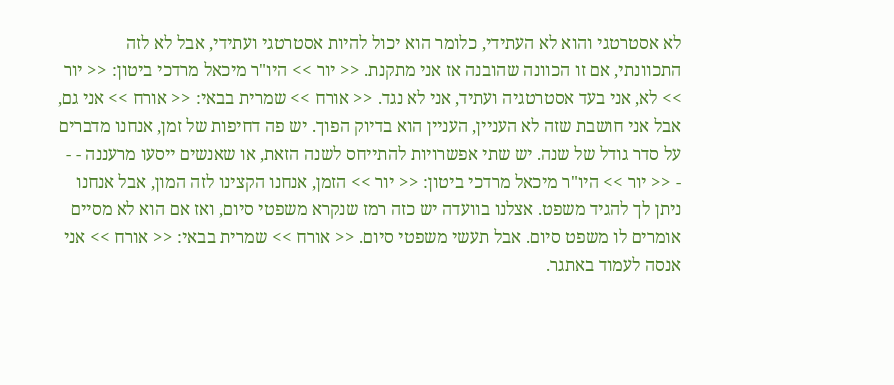לא אסטרטגי והוא לא העתידי, כלומר הוא יכול להיות אסטרטגי ועתידי, אבל לא לזה התכוונתי, אם זו הכוונה שהובנה אז אני מתקנת. << יור >> היו"ר מיכאל מרדכי ביטון: << יור >> לא, אני בעד אסטרטגיה ועתיד, אני לא נגד. << אורח >> שמרית בבאי: << אורח >> אני גם, אבל אני חושבת שזה לא העניין, העניין הוא בדיוק הפוך. יש פה דחיפות של זמן, אנחנו מדברים על סדר גודל של שנה. יש שתי אפשרויות להתייחס לשנה הזאת, או שאנשים ייסעו מרעננה - - - << יור >> היו"ר מיכאל מרדכי ביטון: << יור >> הזמן, אנחנו הקצינו לזה המון, אבל אנחנו ניתן לך להגיד משפט. אצלנו בוועדה יש כזה רמז שנקרא משפטי סיום, ואז אם הוא לא מסיים אומרים לו משפט סיום. אבל תעשי משפטי סיום. << אורח >> שמרית בבאי: << אורח >> אני אנסה לעמוד באתגר.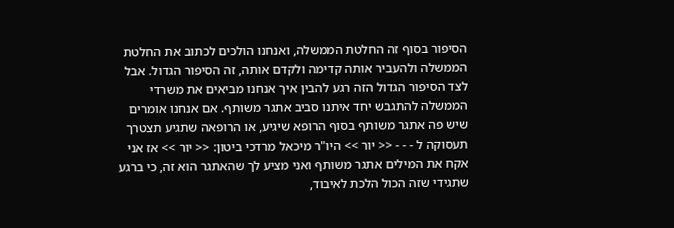הסיפור בסוף זה החלטת הממשלה, ואנחנו הולכים לכתוב את החלטת הממשלה ולהעביר אותה קדימה ולקדם אותה, זה הסיפור הגדול. אבל לצד הסיפור הגדול הזה רגע להבין איך אנחנו מביאים את משרדי הממשלה להתגבש יחד איתנו סביב אתגר משותף. אם אנחנו אומרים שיש פה אתגר משותף בסוף הרופא שיגיע, או הרופאה שתגיע תצטרך תעסוקה ל - - - << יור >> היו"ר מיכאל מרדכי ביטון: << יור >> אז אני אקח את המילים אתגר משותף ואני מציע לך שהאתגר הוא זה, כי ברגע שתגידי שזה הכול הלכת לאיבוד,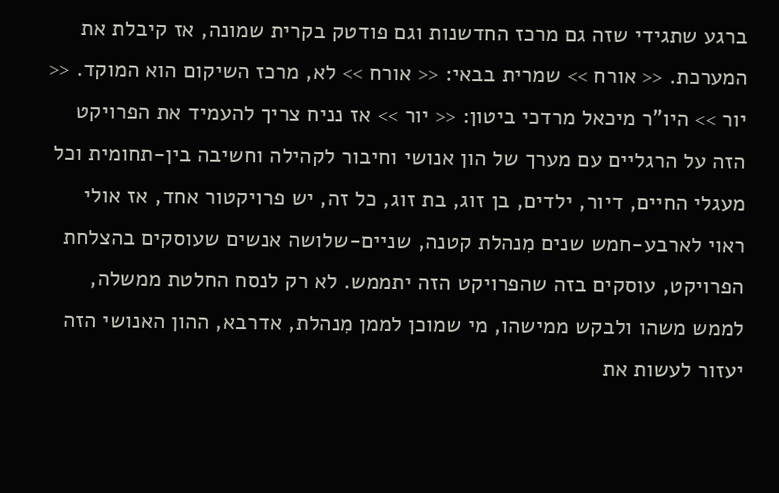ברגע שתגידי שזה גם מרכז החדשנות וגם פודטק בקרית שמונה, אז קיבלת את המערכת. << אורח >> שמרית בבאי: << אורח >> לא, מרכז השיקום הוא המוקד. << יור >> היו"ר מיכאל מרדכי ביטון: << יור >> אז נניח צריך להעמיד את הפרויקט הזה על הרגליים עם מערך של הון אנושי וחיבור לקהילה וחשיבה בין-תחומית וכל מעגלי החיים, דיור, ילדים, בן זוג, בת זוג, כל זה, יש פרויקטור אחד, אז אולי ראוי לארבע-חמש שנים מִנהלת קטנה, שניים-שלושה אנשים שעוסקים בהצלחת הפרויקט, עוסקים בזה שהפרויקט הזה יתממש. לא רק לנסח החלטת ממשלה, לממש משהו ולבקש ממישהו, מי שמוכן לממן מִנהלת, אדרבא, ההון האנושי הזה יעזור לעשות את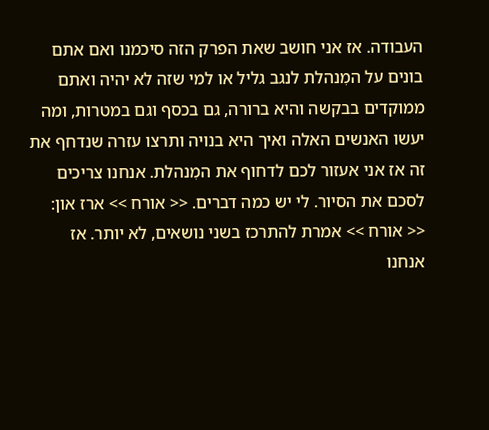העבודה. אז אני חושב שאת הפרק הזה סיכמנו ואם אתם בונים על המִנהלת לנגב גליל או למי שזה לא יהיה ואתם ממוקדים בבקשה והיא ברורה, גם בכסף וגם במטרות, ומה יעשו האנשים האלה ואיך היא בנויה ותרצו עזרה שנדחף את זה אז אני אעזור לכם לדחוף את המִנהלת. אנחנו צריכים לסכם את הסיור. לי יש כמה דברים. << אורח >> ארז און: << אורח >> אמרת להתרכז בשני נושאים, לא יותר. אז אנחנו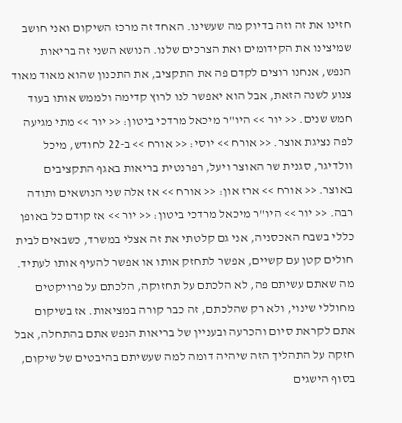חזינו את זה וזה בדיוק מה שעשינו. האחד זה מרכז השיקום ואני חושב שמיצינו את הקידומים ואת הצרכים שלנו. הנושא השני זה בריאות הנפש, אנחנו רוצים לקדם פה את התקציב, את התכנון שהוא מאוד מאוד צנוע לשנה הזאת, אבל הוא יאפשר לנו לרוץ קדימה ולממש אותו בעוד חמש שנים. << יור >> היו"ר מיכאל מרדכי ביטון: << יור >> מתי מגיעה לפה נציגת אוצר. << אורח >> יוסי: << אורח >> ב-22 לחודש, מיכל וולדיגר, סגנית שר האוצר ויעל, רפרנטית בריאות באגף התקציבים באוצר. << אורח >> ארז און: << אורח >> אז אלה שני הנושאים ותודה רבה. << יור >> היו"ר מיכאל מרדכי ביטון: << יור >> אז קודם כל באופן כללי בשבח האכסניה, אני גם קלטתי את זה אצלי במשרד, כשבאים לבית חולים קטן עם קשיים, אפשר לתחזק אותו או אפשר להעיף אותו לעתיד. מה שאתם עשיתם פה, לא הלכתם על תחזוקה, הלכתם על פרויקטים מחוללי שינוי, ולא רק שהלכתם, זה כבר קורה במציאות. אז בשיקום אתם לקראת סיום והכרעה ובעניין של בריאות הנפש אתם בהתחלה, אבל חזקה על התהליך הזה שיהיה דומה למה שעשיתם בהיבטים של שיקום, בסוף הישגים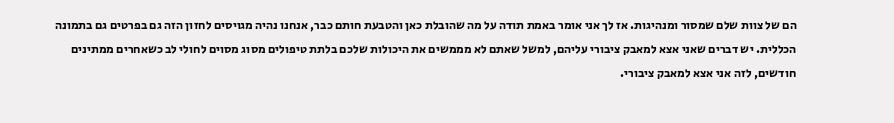הם של צוות שלם שמסור ומנהיגות. אז לך אני אומר באמת תודה על מה שהובלת כאן והטבעת חותם כבר, אנחנו נהיה מגויסים לחזון הזה גם בפרטים גם בתמונה הכללית. יש דברים שאני אצא למאבק ציבורי עליהם, למשל שאתם לא מממשים את היכולות שלכם בלתת טיפולים מסוג מסוים לחולי לב כשאחרים ממתינים חודשים, לזה אני אצא למאבק ציבורי.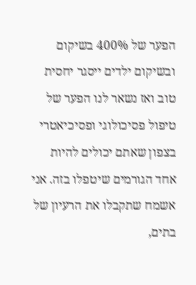הפער של 400% בשיקום ובשיקום ילדים ייסגר יחסית טוב ואז נשאר לנו הפער של טיפול פסיכולוגי ופסיכיאטרי בצפון שאתם יכולים להיות אחד הגורמים שיטפלו בזה. אני אשמח שתקבלו את הרעיון של בתים,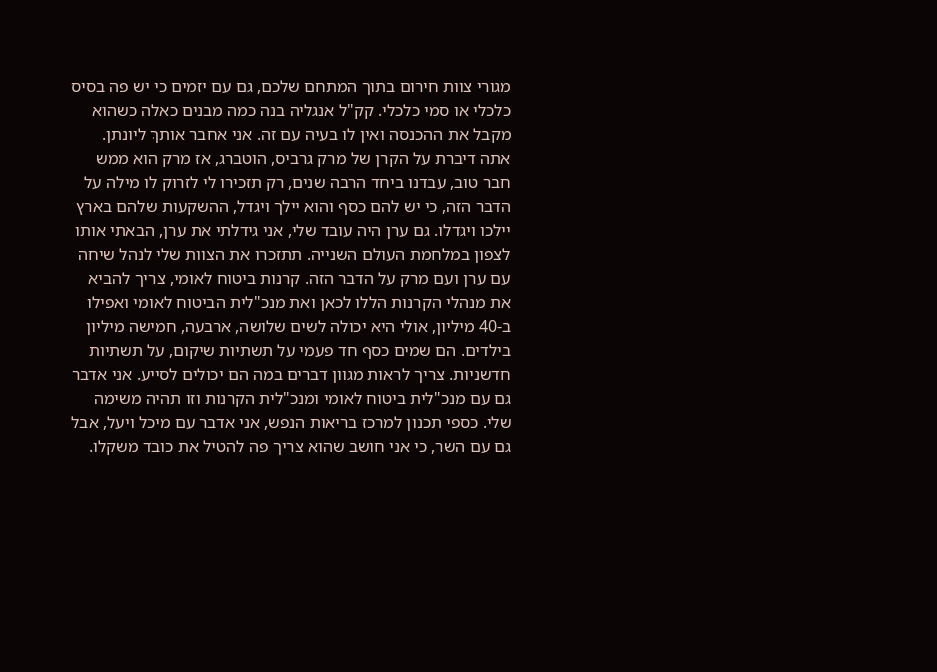מגורי צוות חירום בתוך המתחם שלכם, גם עם יזמים כי יש פה בסיס כלכלי או סמי כלכלי. קק"ל אנגליה בנה כמה מבנים כאלה כשהוא מקבל את ההכנסה ואין לו בעיה עם זה. אני אחבר אותךְ ליונתן. אתה דיברת על הקרן של מרק גרביס, הוטברג, אז מרק הוא ממש חבר טוב, עבדנו ביחד הרבה שנים, רק תזכירו לי לזרוק לו מילה על הדבר הזה, כי יש להם כסף והוא יילך ויגדל, ההשקעות שלהם בארץ יילכו ויגדלו. גם ערן היה עובד שלי, אני גידלתי את ערן, הבאתי אותו לצפון במלחמת העולם השנייה. תתזכרו את הצוות שלי לנהל שיחה עם ערן ועם מרק על הדבר הזה. קרנות ביטוח לאומי, צריך להביא את מנהלי הקרנות הללו לכאן ואת מנכ"לית הביטוח לאומי ואפילו ב-40 מיליון, אולי היא יכולה לשים שלושה, ארבעה, חמישה מיליון בילדים. הם שמים כסף חד פעמי על תשתיות שיקום, על תשתיות חדשניות. צריך לראות מגוון דברים במה הם יכולים לסייע. אני אדבר גם עם מנכ"לית ביטוח לאומי ומנכ"לית הקרנות וזו תהיה משימה שלי. כספי תכנון למרכז בריאות הנפש, אני אדבר עם מיכל ויעל, אבל גם עם השר, כי אני חושב שהוא צריך פה להטיל את כובד משקלו.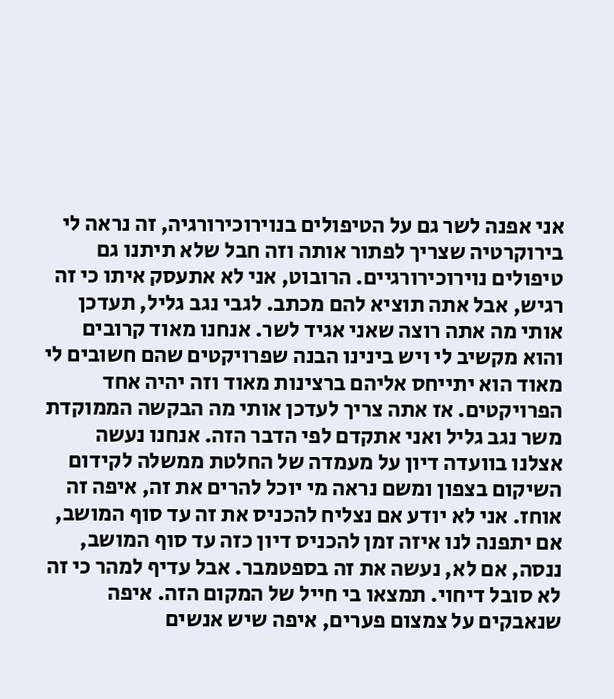אני אפנה לשר גם על הטיפולים בנוירוכירורגיה, זה נראה לי בירוקרטיה שצריך לפתור אותה וזה חבל שלא תיתנו גם טיפולים נוירוכירורגיים. הרובוט, אני לא אתעסק איתו כי זה רגיש, אבל אתה תוציא להם מכתב. לגבי נגב גליל, תעדכן אותי מה אתה רוצה שאני אגיד לשר. אנחנו מאוד קרובים והוא מקשיב לי ויש בינינו הבנה שפרויקטים שהם חשובים לי מאוד הוא יתייחס אליהם ברצינות מאוד וזה יהיה אחד הפרויקטים. אז אתה צריך לעדכן אותי מה הבקשה הממוקדת משר נגב גליל ואני אתקדם לפי הדבר הזה. אנחנו נעשה אצלנו בוועדה דיון על מעמדה של החלטת ממשלה לקידום השיקום בצפון ומשם נראה מי יוכל להרים את זה, איפה זה אוחז. אני לא יודע אם נצליח להכניס את זה עד סוף המושב, אם יתפנה לנו איזה זמן להכניס דיון כזה עד סוף המושב, ננסה, אם לא, נעשה את זה בספטמבר. אבל עדיף למהר כי זה לא סובל דיחוי. תמצאו בי חייל של המקום הזה. איפה שנאבקים על צמצום פערים, איפה שיש אנשים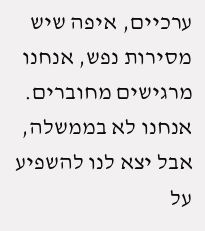ערכיים, איפה שיש מסירות נפש, אנחנו מרגישים מחוברים. אנחנו לא בממשלה, אבל יצא לנו להשפיע על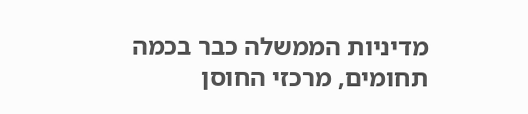מדיניות הממשלה כבר בכמה תחומים, מרכזי החוסן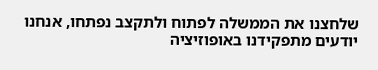שלחצנו את הממשלה לפתוח ולתקצב נפתחו, אנחנו יודעים מתפקידנו באופוזיציה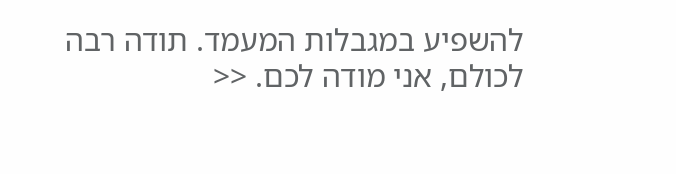להשפיע במגבלות המעמד. תודה רבה לכולם, אני מודה לכם. <<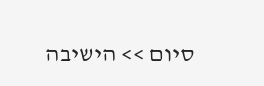סיום >> הישיבה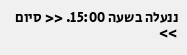ננעלה בשעה 15:00. << סיום >>